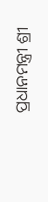ପ୍ରଧାନମନ୍ତ୍ରୀ ଶ୍ରୀ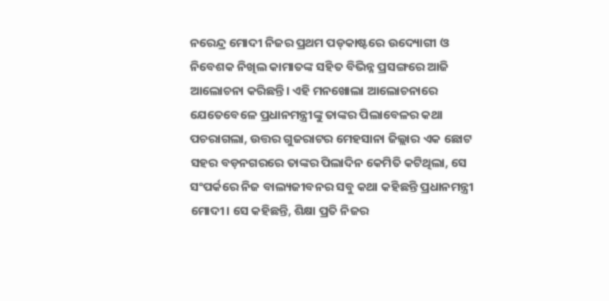ନରେନ୍ଦ୍ର ମୋଦୀ ନିଜର ପ୍ରଥମ ପଡ୍‌କାଷ୍ଟରେ ଉଦ୍ୟୋଗୀ ଓ ନିବେଶକ ନିଖିଲ କାମାତଙ୍କ ସହିତ ବିଭିନ୍ନ ପ୍ରସଙ୍ଗରେ ଆଜି ଆଲୋଚନା କରିଛନ୍ତି। ଏହି ମନଖୋଲା ଆଲୋଚନାରେ ଯେତେବେଳେ ପ୍ରଧାନମନ୍ତ୍ରୀଙ୍କୁ ତାଙ୍କର ପିଲାବେଳର କଥା ପଚରାଗଲା, ଉତ୍ତର ଗୁଜରାଟର ମେହସାନା ଜିଲ୍ଲାର ଏକ ଛୋଟ ସହର ବଡ଼ନଗରରେ ତାଙ୍କର ପିଲାଦିନ କେମିତି କଟିଥିଲା, ସେ ସଂପର୍କରେ ନିଜ ବାଲ୍ୟଜୀବନର ସବୁ କଥା କହିଛନ୍ତି ପ୍ରଧାନମନ୍ତ୍ରୀ ମୋଦୀ। ସେ କହିଛନ୍ତି, ଶିକ୍ଷା ପ୍ରତି ନିଜର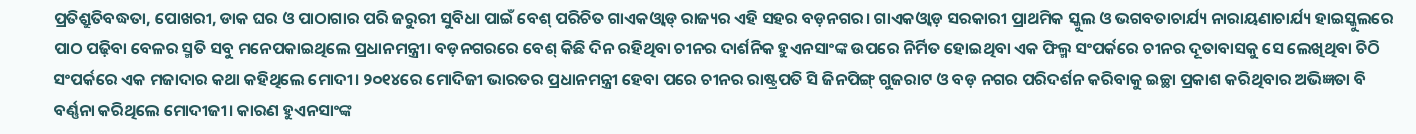ପ୍ରତିଶ୍ରୁତିବଦ୍ଧତା, ପୋଖରୀ, ଡାକ ଘର ଓ ପାଠାଗାର ପରି ଜରୁରୀ ସୁବିଧା ପାଇଁ ବେଶ୍ ପରିଚିତ ଗାଏକଓ୍ୱାଡ୍ ରାଜ୍ୟର ଏହି ସହର ବଡ଼ନଗର। ଗାଏକଓ୍ୱାଡ଼ ସରକାରୀ ପ୍ରାଥମିକ ସ୍କୁଲ ଓ ଭଗବତାଚାର୍ଯ୍ୟ ନାରାୟଣାଚାର୍ଯ୍ୟ ହାଇସ୍କୁଲରେ ପାଠ ପଢ଼ିବା ବେଳର ସ୍ମତି ସବୁ ମନେପକାଇଥିଲେ ପ୍ରଧାନମନ୍ତ୍ରୀ। ବଡ଼ନଗରରେ ବେଶ୍ କିଛି ଦିନ ରହିଥିବା ଚୀନର ଦାର୍ଶନିକ ହୁଏନସାଂଙ୍କ ଉପରେ ନିର୍ମିତ ହୋଇଥିବା ଏକ ଫିଲ୍ମ ସଂପର୍କରେ ଚୀନର ଦୂତାବାସକୁ ସେ ଲେଖିଥିବା ଚିଠି ସଂପର୍କରେ ଏକ ମଜାଦାର କଥା କହିଥିଲେ ମୋଦୀ। ୨୦୧୪ରେ ମୋଦିଜୀ ଭାରତର ପ୍ରଧାନମନ୍ତ୍ରୀ ହେବା ପରେ ଚୀନର ରାଷ୍ଟ୍ରପତି ସି ଜିନପିଙ୍ଗ୍ ଗୁଜରାଟ ଓ ବଡ଼ ନଗର ପରିଦର୍ଶନ କରିବାକୁ ଇଚ୍ଛା ପ୍ରକାଶ କରିଥିବାର ଅଭିଜ୍ଞତା ବି ବର୍ଣ୍ଣନା କରିଥିଲେ ମୋଦୀଜୀ। କାରଣ ହୁଏନସାଂଙ୍କ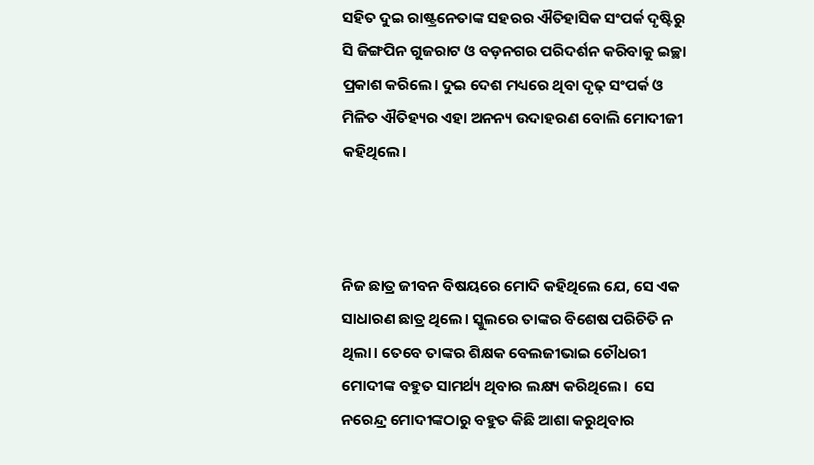ସହିତ ଦୁଇ ରାଷ୍ଟ୍ରନେତାଙ୍କ ସହରର ଐତିହାସିକ ସଂପର୍କ ଦୃଷ୍ଟିରୁ ସି ଜିଙ୍ଗପିନ ଗୁଜରାଟ ଓ ବଡ଼ନଗର ପରିଦର୍ଶନ କରିବାକୁ ଇଚ୍ଛା ପ୍ରକାଶ କରିଲେ। ଦୁଇ ଦେଶ ମଧ୍ୟରେ ଥିବା ଦୃଢ଼ ସଂପର୍କ ଓ ମିଳିତ ଐତିହ୍ୟର ଏହା ଅନନ୍ୟ ଉଦାହରଣ ବୋଲି ମୋଦୀଜୀ କହିଥିଲେ।



ନିଜ ଛାତ୍ର ଜୀବନ ବିଷୟରେ ମୋଦି କହିଥିଲେ ଯେ, ସେ ଏକ ସାଧାରଣ ଛାତ୍ର ଥିଲେ। ସ୍କୁଲରେ ତାଙ୍କର ବିଶେଷ ପରିଚିତି ନ ଥିଲା। ତେବେ ତାଙ୍କର ଶିକ୍ଷକ ବେଲଜୀଭାଇ ଚୌଧରୀ ମୋଦୀଙ୍କ ବହୁତ ସାମର୍ଥ୍ୟ ଥିବାର ଲକ୍ଷ୍ୟ କରିଥିଲେ।  ସେ ନରେନ୍ଦ୍ର ମୋଦୀଙ୍କଠାରୁ ବହୁତ କିଛି ଆଶା କରୁଥିବାର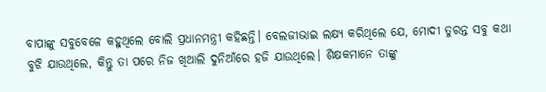ବାପାଙ୍କୁ ସବୁବେଳେ କହୁଥିଲେ ବୋଲି ପ୍ରଧାନମନ୍ତ୍ରୀ କହିଛନ୍ତି। ବେଲଜୀଭାଇ ଲକ୍ଷ୍ୟ କରିଥିଲେ ଯେ, ମୋଦୀ ତୁରନ୍ତ ସବୁ କଥା ବୁଝି ଯାଉଥିଲେ, କିନ୍ତୁ ତା ପରେ ନିଜ ଖିଆଲି ଦୁନିଆଁରେ ହଜି ଯାଉଥିଲେ। ଶିକ୍ଷକମାନେ ତାଙ୍କୁ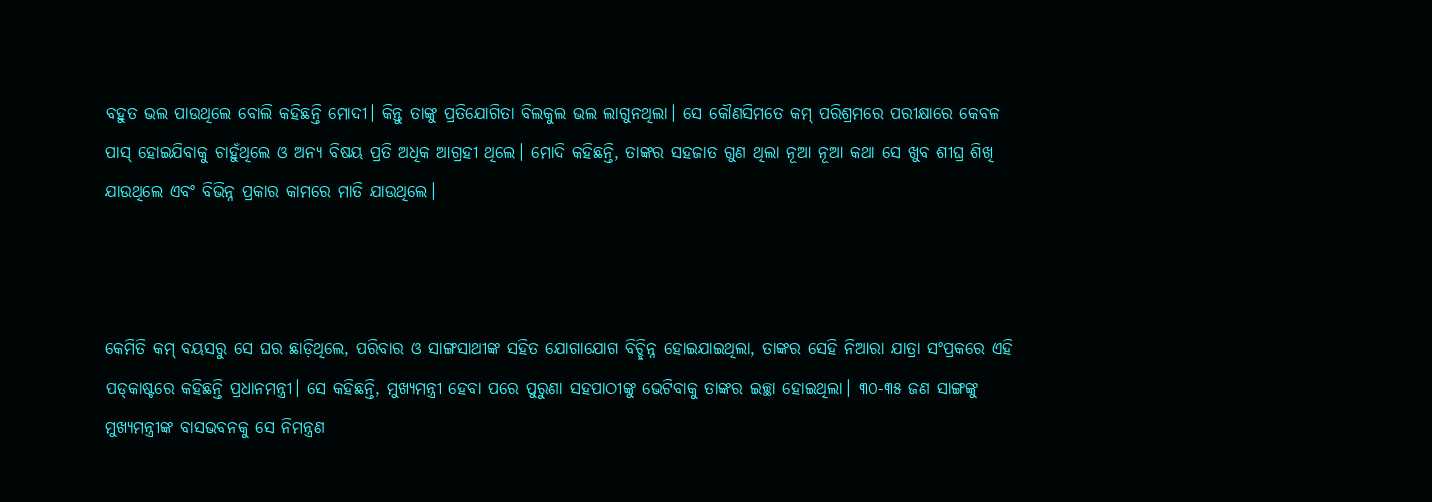ବହୁତ ଭଲ ପାଉଥିଲେ ବୋଲି କହିଛନ୍ତି ମୋଦୀ। କିନ୍ତୁ ତାଙ୍କୁ ପ୍ରତିଯୋଗିତା ବିଲକୁଲ ଭଲ ଲାଗୁନଥିଲା। ସେ କୌଣସିମତେ କମ୍ ପରିଶ୍ରମରେ ପରୀକ୍ଷାରେ କେବଳ ପାସ୍ ହୋଇଯିବାକୁ ଚାହୁଁଥିଲେ ଓ ଅନ୍ୟ ବିଷୟ ପ୍ରତି ଅଧିକ ଆଗ୍ରହୀ ଥିଲେ। ମୋଦି କହିଛନ୍ତି, ତାଙ୍କର ସହଜାତ ଗୁଣ ଥିଲା ନୂଆ ନୂଆ କଥା ସେ ଖୁବ ଶୀଘ୍ର ଶିଖି ଯାଉଥିଲେ ଏବଂ ବିଭିନ୍ନ ପ୍ରକାର କାମରେ ମାତି ଯାଉଥିଲେ।



କେମିତି କମ୍ ବୟସରୁ ସେ ଘର ଛାଡ଼ିଥିଲେ, ପରିବାର ଓ ସାଙ୍ଗସାଥୀଙ୍କ ସହିତ ଯୋଗାଯୋଗ ବିଚ୍ଛିନ୍ନ ହୋଇଯାଇଥିଲା, ତାଙ୍କର ସେହି ନିଆରା ଯାତ୍ରା ସଂପ୍ରକରେ ଏହି ପଡ୍‌କାଷ୍ଟରେ କହିଛନ୍ତି ପ୍ରଧାନମନ୍ତ୍ରୀ। ସେ କହିଛନ୍ତି, ମୁଖ୍ୟମନ୍ତ୍ରୀ ହେବା ପରେ ପୁରୁଣା ସହପାଠୀଙ୍କୁ ଭେଟିବାକୁ ତାଙ୍କର ଇଚ୍ଛା ହୋଇଥିଲା। ୩୦-୩୫ ଜଣ ସାଙ୍ଗଙ୍କୁ ମୁଖ୍ୟମନ୍ତ୍ରୀଙ୍କ ବାସଭବନକୁ ସେ ନିମନ୍ତ୍ରଣ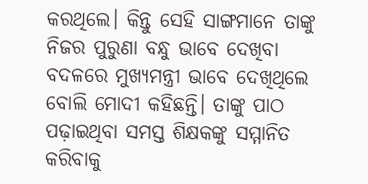କରଥିଲେ। କିନ୍ତୁ ସେହି ସାଙ୍ଗମାନେ ତାଙ୍କୁ ନିଜର ପୁରୁଣା ବନ୍ଧୁ ଭାବେ ଦେଖିବା ବଦଳରେ ମୁଖ୍ୟମନ୍ତ୍ରୀ ଭାବେ ଦେଖିଥିଲେ ବୋଲି ମୋଦୀ କହିଛନ୍ତି। ତାଙ୍କୁ ପାଠ ପଢ଼ାଇଥିବା ସମସ୍ତ ଶିକ୍ଷକଙ୍କୁ ସମ୍ମାନିତ କରିବାକୁ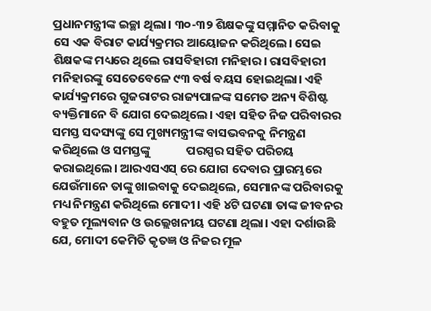ପ୍ରଧାନମନ୍ତ୍ରୀଙ୍କ ଇଚ୍ଛା ଥିଲା। ୩୦-୩୨ ଶିକ୍ଷକଙ୍କୁ ସମ୍ମାନିତ କରିବାକୁ ସେ ଏକ ବିରାଟ କାର୍ଯ୍ୟକ୍ରମର ଆୟୋଜନ କରିଥିଲେ। ସେଇ ଶିକ୍ଷକଙ୍କ ମଧ୍ୟରେ ଥିଲେ ରାସବିହାରୀ ମନିହାର। ରାସବିହାରୀ ମନିହାରଙ୍କୁ ସେତେବେଳେ ୯୩ ବର୍ଷ ବୟସ ହୋଇଥିଲା। ଏହି କାର୍ଯ୍ୟକ୍ରମରେ ଗୁଜରାଟର ରାଜ୍ୟପାଳଙ୍କ ସମେତ ଅନ୍ୟ ବିଶିଷ୍ଟ ବ୍ୟକ୍ତିମାନେ ବି ଯୋଗ ଦେଇଥିଲେ। ଏହା ସହିତ ନିଜ ପରିବାରର ସମସ୍ତ ସଦସ୍ୟଙ୍କୁ ସେ ମୁଖ୍ୟମନ୍ତ୍ରୀଙ୍କ ବାସଭବନକୁ ନିମନ୍ତ୍ରଣ କରିଥିଲେ ଓ ସମସ୍ତଙ୍କୁ             ପରସ୍ପର ସହିତ ପରିଚୟ କରାଇଥିଲେ। ଆରଏସଏସ୍ ରେ ଯୋଗ ଦେବାର ପ୍ରାରମ୍ଭରେ ଯେଉଁମାନେ ତାଙ୍କୁ ଖାଇବାକୁ ଦେଇଥିଲେ, ସେମାନଙ୍କ ପରିବାରକୁ ମଧ୍ୟ ନିମନ୍ତ୍ରଣ କରିଥିଲେ ମୋଦୀ। ଏହି ୪ଟି ଘଟଣା ତାଙ୍କ ଜୀବନର ବହୁତ ମୂଲ୍ୟବାନ ଓ ଉଲ୍ଲେଖନୀୟ ଘଟଣା ଥିଲା। ଏହା ଦର୍ଶାଉଛି ଯେ, ମୋଦୀ କେମିତି କୃତଜ୍ଞ ଓ ନିଜର ମୂଳ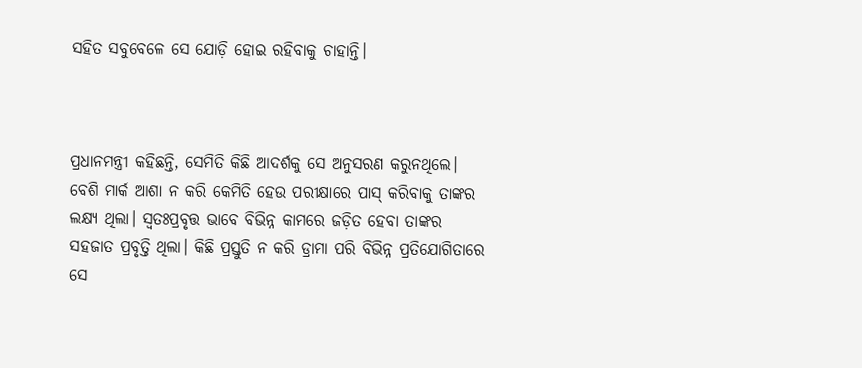ସହିତ ସବୁବେଳେ ସେ ଯୋଡ଼ି ହୋଇ ରହିବାକୁ ଚାହାନ୍ତି।



ପ୍ରଧାନମନ୍ତ୍ରୀ କହିଛନ୍ତି, ସେମିତି କିଛି ଆଦର୍ଶକୁ ସେ ଅନୁସରଣ କରୁନଥିଲେ। ବେଶି ମାର୍କ ଆଶା ନ କରି କେମିତି ହେଉ ପରୀକ୍ଷାରେ ପାସ୍ କରିବାକୁ ତାଙ୍କର ଲକ୍ଷ୍ୟ ଥିଲା। ସ୍ୱତଃପ୍ରବୃତ୍ତ ଭାବେ ବିଭିନ୍ନ କାମରେ ଜଡ଼ିତ ହେବା ତାଙ୍କର ସହଜାତ ପ୍ରବୃତ୍ତି ଥିଲା। କିଛି ପ୍ରସ୍ତୁତି ନ କରି ଡ୍ରାମା ପରି ବିଭିନ୍ନ ପ୍ରତିଯୋଗିତାରେ ସେ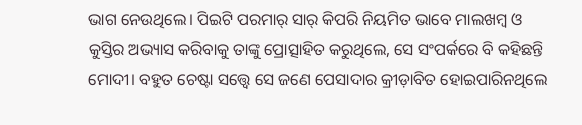ଭାଗ ନେଉଥିଲେ। ପିଇଟି ପରମାର୍ ସାର୍ କିପରି ନିୟମିତ ଭାବେ ମାଲଖମ୍ୱ ଓ କୁସ୍ତିର ଅଭ୍ୟାସ କରିବାକୁ ତାଙ୍କୁ ପ୍ରୋତ୍ସାହିତ କରୁଥିଲେ, ସେ ସଂପର୍କରେ ବି କହିଛନ୍ତି ମୋଦୀ। ବହୁତ ଚେଷ୍ଟା ସତ୍ତ୍ୱେ ସେ ଜଣେ ପେସାଦାର କ୍ରୀଡ଼ାବିତ ହୋଇପାରିନଥିଲେ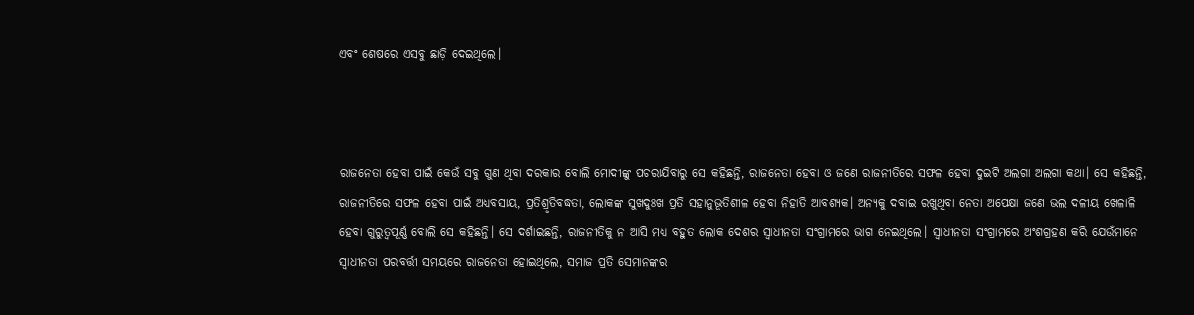ଏବଂ ଶେଷରେ ଏସବୁ ଛାଡ଼ି ଦେଇଥିଲେ।



ରାଜନେତା ହେବା ପାଇଁ କେଉଁ ସବୁ ଗୁଣ ଥିବା ଦରକାର ବୋଲି ମୋଦୀଙ୍କୁ ପଚରାଯିବାରୁ ସେ କହିଛନ୍ତି, ରାଜନେତା ହେବା ଓ ଜଣେ ରାଜନୀତିରେ ସଫଳ ହେବା ଦୁଇଟି ଅଲଗା ଅଲଗା କଥା। ସେ କହିଛନ୍ତି, ରାଜନୀତିରେ ସଫଳ ହେବା ପାଇଁ ଅଧ୍ୟବସାୟ, ପ୍ରତିଶ୍ରୃତିବଦ୍ଧତା, ଲୋକଙ୍କ ସୁଖଦୁଃଖ ପ୍ରତି ସହାନୁଭୂତିଶୀଳ ହେବା ନିହାତି ଆବଶ୍ୟକ। ଅନ୍ୟକୁ ଦବାଇ ରଖୁଥିବା ନେତା ଅପେକ୍ଷା ଜଣେ ଭଲ ଦଳୀୟ ଖେଳାଳି ହେବା ଗୁରୁତ୍ୱପୂର୍ଣ୍ଣ ବୋଲି ସେ କହିଛନ୍ତି। ସେ ଦର୍ଶାଇଛନ୍ତି, ରାଜନୀତିକୁ ନ ଆସି ମଧ୍ୟ ବହୁତ ଲୋକ ଦେଶର ସ୍ୱାଧୀନତା ସଂଗ୍ରାମରେ ଭାଗ ନେଇଥିଲେ। ସ୍ୱାଧୀନତା ସଂଗ୍ରାମରେ ଅଂଶଗ୍ରହଣ କରି ଯେଉଁମାନେ ସ୍ୱାଧୀନତା ପରବର୍ତ୍ତୀ ସମୟରେ ରାଜନେତା ହୋଇଥିଲେ, ସମାଜ ପ୍ରତି ସେମାନଙ୍କର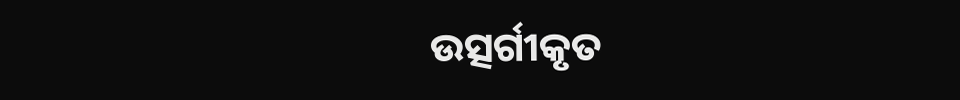ଉତ୍ସର୍ଗୀକୃତ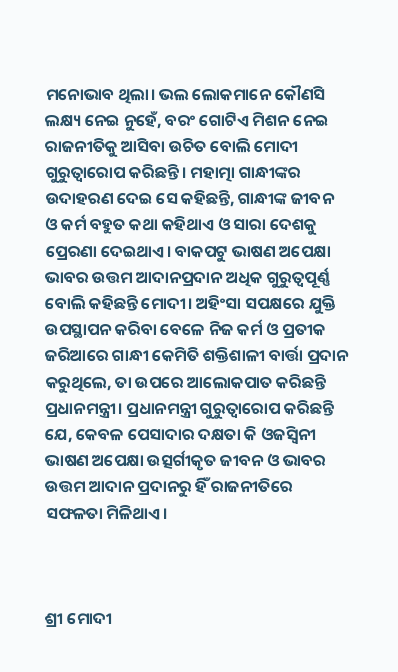ମନୋଭାବ ଥିଲା। ଭଲ ଲୋକମାନେ କୌଣସି ଲକ୍ଷ୍ୟ ନେଇ ନୁହେଁ, ବରଂ ଗୋଟିଏ ମିଶନ ନେଇ ରାଜନୀତିକୁ ଆସିବା ଉଚିତ ବୋଲି ମୋଦୀ ଗୁରୁତ୍ୱାରୋପ କରିଛନ୍ତି। ମହାତ୍ମା ଗାନ୍ଧୀଙ୍କର ଉଦାହରଣ ଦେଇ ସେ କହିଛନ୍ତି, ଗାନ୍ଧୀଙ୍କ ଜୀବନ ଓ କର୍ମ ବହୁତ କଥା କହିଥାଏ ଓ ସାରା ଦେଶକୁ ପ୍ରେରଣା ଦେଇଥାଏ। ବାକପଟୁ ଭାଷଣ ଅପେକ୍ଷା ଭାବର ଉତ୍ତମ ଆଦାନପ୍ରଦାନ ଅଧିକ ଗୁରୁତ୍ୱପୂର୍ଣ୍ଣ ବୋଲି କହିଛନ୍ତି ମୋଦୀ। ଅହିଂସା ସପକ୍ଷରେ ଯୁକ୍ତି ଉପସ୍ଥାପନ କରିବା ବେଳେ ନିଜ କର୍ମ ଓ ପ୍ରତୀକ ଜରିଆରେ ଗାନ୍ଧୀ କେମିତି ଶକ୍ତିଶାଳୀ ବାର୍ତ୍ତା ପ୍ରଦାନ କରୁଥିଲେ, ତା ଉପରେ ଆଲୋକପାତ କରିଛନ୍ତି ପ୍ରଧାନମନ୍ତ୍ରୀ। ପ୍ରଧାନମନ୍ତ୍ରୀ ଗୁରୁତ୍ୱାରୋପ କରିଛନ୍ତି ଯେ, କେବଳ ପେସାଦାର ଦକ୍ଷତା କି ଓଜସ୍ୱିନୀ ଭାଷଣ ଅପେକ୍ଷା ଉତ୍ସର୍ଗୀକୃତ ଜୀବନ ଓ ଭାବର ଉତ୍ତମ ଆଦାନ ପ୍ରଦାନରୁ ହିଁ ରାଜନୀତିରେ ସଫଳତା ମିଳିଥାଏ।



ଶ୍ରୀ ମୋଦୀ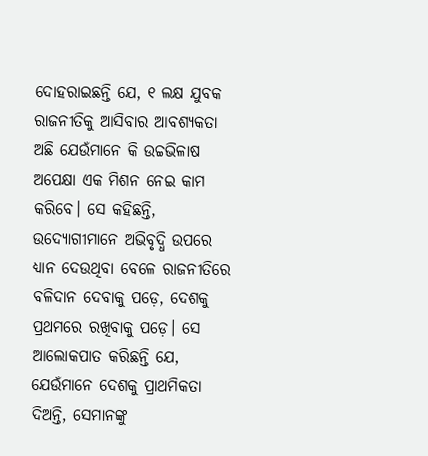ଦୋହରାଇଛନ୍ତି ଯେ, ୧ ଲକ୍ଷ ଯୁବକ ରାଜନୀତିକୁ ଆସିବାର ଆବଶ୍ୟକତା ଅଛି ଯେଉଁମାନେ କି ଉଚ୍ଚଭିଳାଷ ଅପେକ୍ଷା ଏକ ମିଶନ ନେଇ କାମ କରିବେ। ସେ କହିଛନ୍ତି, ଉଦ୍ୟୋଗୀମାନେ ଅଭିବୃଦ୍ଧି ଉପରେ ଧ୍ୟାନ ଦେଉଥିବା ବେଳେ ରାଜନୀତିରେ ବଳିଦାନ ଦେବାକୁ ପଡ଼େ, ଦେଶକୁ ପ୍ରଥମରେ ରଖିବାକୁ ପଡ଼େ। ସେ ଆଲୋକପାତ କରିଛନ୍ତି ଯେ, ଯେଉଁମାନେ ଦେଶକୁ ପ୍ରାଥମିକତା ଦିଅନ୍ତି, ସେମାନଙ୍କୁ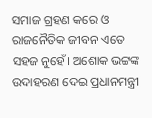ସମାଜ ଗ୍ରହଣ କରେ ଓ ରାଜନୈତିକ ଜୀବନ ଏତେ ସହଜ ନୁହେଁ। ଅଶୋକ ଭଟ୍ଟଙ୍କ ଉଦାହରଣ ଦେଇ ପ୍ରଧାନମନ୍ତ୍ରୀ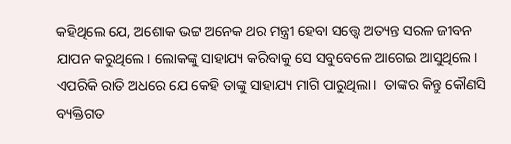କହିଥିଲେ ଯେ, ଅଶୋକ ଭଟ୍ଟ ଅନେକ ଥର ମନ୍ତ୍ରୀ ହେବା ସତ୍ତ୍ୱେ ଅତ୍ୟନ୍ତ ସରଳ ଜୀବନ ଯାପନ କରୁଥିଲେ। ଲୋକଙ୍କୁ ସାହାଯ୍ୟ କରିବାକୁ ସେ ସବୁବେଳେ ଆଗେଇ ଆସୁଥିଲେ। ଏପରିକି ରାତି ଅଧରେ ଯେ କେହି ତାଙ୍କୁ ସାହାଯ୍ୟ ମାଗି ପାରୁଥିଲା।  ତାଙ୍କର କିନ୍ତୁ କୌଣସି ବ୍ୟକ୍ତିଗତ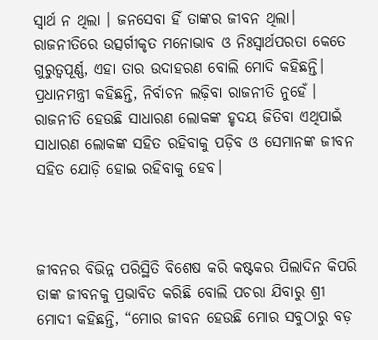ସ୍ୱାର୍ଥ ନ ଥିଲା । ଜନସେବା ହିଁ ତାଙ୍କର ଜୀବନ ଥିଲା। ରାଜନୀତିରେ ଉତ୍ସର୍ଗୀକୃତ ମନୋଭାବ ଓ ନିଃସ୍ୱାର୍ଥପରତା କେତେ ଗୁରୁତ୍ୱପୂର୍ଣ୍ଣ, ଏହା ତାର ଉଦାହରଣ ବୋଲି ମୋଦି କହିଛନ୍ତି। ପ୍ରଧାନମନ୍ତ୍ରୀ କହିଛନ୍ତି, ନିର୍ବାଚନ ଲଢ଼ିବା ରାଜନୀତି ନୁହେଁ । ରାଜନୀତି ହେଉଛି ସାଧାରଣ ଲୋକଙ୍କ ହୃଦୟ ଜିତିବା ଏଥିପାଇଁ ସାଧାରଣ ଲୋକଙ୍କ ସହିତ ରହିବାକୁ ପଡ଼ିବ ଓ ସେମାନଙ୍କ ଜୀବନ ସହିତ ଯୋଡ଼ି ହୋଇ ରହିବାକୁ ହେବ।



ଜୀବନର ବିଭିନ୍ନ ପରିସ୍ଥିତି ବିଶେଷ କରି କଷ୍ଟକର ପିଲାଦିନ କିପରି ତାଙ୍କ ଜୀବନକୁ ପ୍ରଭାବିତ କରିଛି ବୋଲି ପଚରା ଯିବାରୁ ଶ୍ରୀ ମୋଦୀ କହିଛନ୍ତି, “ମୋର ଜୀବନ ହେଉଛି ମୋର ସବୁଠାରୁ ବଡ଼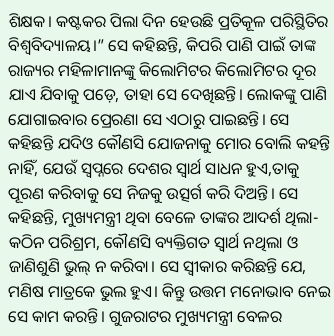ଶିକ୍ଷକ। କଷ୍ଟକର ପିଲା ଦିନ ହେଉଛି ପ୍ରତିକୂଳ ପରିସ୍ଥିତିର ବିଶ୍ୱବିଦ୍ୟାଳୟ।” ସେ କହିଛନ୍ତି, କିପରି ପାଣି ପାଇଁ ତାଙ୍କ ରାଜ୍ୟର ମହିଳାମାନଙ୍କୁ କିଲୋମିଟର କିଲୋମିଟର ଦୂର ଯାଏ ଯିବାକୁ ପଡ଼େ, ତାହା ସେ ଦେଖିଛନ୍ତି। ଲୋକଙ୍କୁ ପାଣି ଯୋଗାଇବାର ପ୍ରେରଣା ସେ ଏଠାରୁ ପାଇଛନ୍ତି। ସେ କହିଛନ୍ତି ଯଦିଓ କୌଣସି ଯୋଜନାକୁ ମୋର ବୋଲି କହନ୍ତି ନାହିଁ, ଯେଉଁ ସ୍ୱପ୍ନରେ ଦେଶର ସ୍ୱାର୍ଥ ସାଧନ ହୁଏ,ତାକୁ ପୂରଣ କରିବାକୁ ସେ ନିଜକୁ ଉତ୍ସର୍ଗ କରି ଦିଅନ୍ତି। ସେ କହିଛନ୍ତି, ମୁଖ୍ୟମନ୍ତ୍ରୀ ଥିବା ବେଳେ ତାଙ୍କର ଆଦର୍ଶ ଥିଲା-କଠିନ ପରିଶ୍ରମ, କୌଣସି ବ୍ୟକ୍ତିଗତ ସ୍ୱାର୍ଥ ନଥିଲା ଓ ଜାଣିଶୁଣି ଭୁଲ୍ ନ କରିବା। ସେ ସ୍ୱୀକାର କରିଛନ୍ତି ଯେ, ମଣିଷ ମାତ୍ରକେ ଭୁଲ ହୁଏ। କିନ୍ତୁ ଉତ୍ତମ ମନୋଭାବ ନେଇ ସେ କାମ କରନ୍ତି। ଗୁଜରାଟର ମୁଖ୍ୟମନ୍ତ୍ରୀ ବେଳର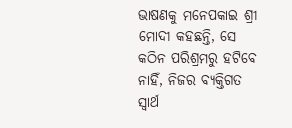ଭାଷଣକୁ ମନେପକାଇ ଶ୍ରୀ ମୋଦୀ କହଛନ୍ତି, ସେ କଠିନ ପରିଶ୍ରମରୁ ହଟିବେ ନାହିଁ, ନିଜର ବ୍ୟକ୍ତିଗତ ସ୍ୱାର୍ଥ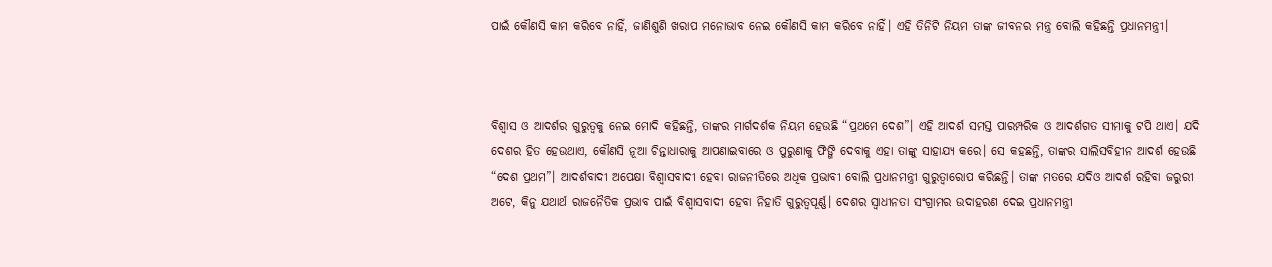ପାଇଁ କୌଣସି କାମ କରିବେ ନାହିଁ, ଜାଣିଶୁଣି ଖରାପ ମନୋଭାବ ନେଇ କୌଣସି କାମ କରିବେ ନାହିଁ। ଏହି ତିନିଟି ନିୟମ ତାଙ୍କ ଜୀବନର ମନ୍ତ୍ର ବୋଲି କହିଛନ୍ତି ପ୍ରଧାନମନ୍ତ୍ରୀ।



ବିଶ୍ୱାସ ଓ ଆଦର୍ଶର ଗୁରୁତ୍ୱକୁ ନେଇ ମୋଦି କହିଛନ୍ତି, ତାଙ୍କର ମାର୍ଗଦର୍ଶକ ନିୟମ ହେଉଛି “ପ୍ରଥମେ ଦେଶ”। ଏହି ଆଦର୍ଶ ସମସ୍ତ ପାରମ୍ପରିକ ଓ ଆଦର୍ଶଗତ ସୀମାକୁ ଟପି ଥାଏ। ଯଦି ଦେଶର ହିତ ହେଉଥାଏ, କୌଣସି ନୂଆ ଚିନ୍ତାଧାରାକୁ ଆପଣାଇବାରେ ଓ ପୁରୁଣାକୁ ଫିଙ୍ଗି ଦେବାକୁ ଏହା ତାଙ୍କୁ ସାହାଯ୍ୟ କରେ। ସେ କହଛନ୍ତି, ତାଙ୍କର ସାଲିସବିହୀନ ଆଦର୍ଶ ହେଉଛି “ଦେଶ ପ୍ରଥମ”। ଆଦର୍ଶବାଦୀ ଅପେକ୍ଷା ବିଶ୍ୱାସବାଦୀ ହେବା ରାଜନୀତିରେ ଅଧିକ ପ୍ରଭାବୀ ବୋଲି ପ୍ରଧାନମନ୍ତ୍ରୀ ଗୁରୁତ୍ୱାରୋପ କରିଛନ୍ତି। ତାଙ୍କ ମତରେ ଯଦିଓ ଆଦର୍ଶ ରହିବା ଜରୁରୀ ଅଟେ, କିନୁ ଯଥାର୍ଥ ରାଜନୈତିକ ପ୍ରଭାବ ପାଇଁ ବିଶ୍ୱାସବାଦୀ ହେବା ନିହାତି ଗୁରୁତ୍ୱପୂର୍ଣ୍ଣ। ଦେଶର ସ୍ୱାଧୀନତା ସଂଗ୍ରାମର ଉଦାହରଣ ଦେଇ ପ୍ରଧାନମନ୍ତ୍ରୀ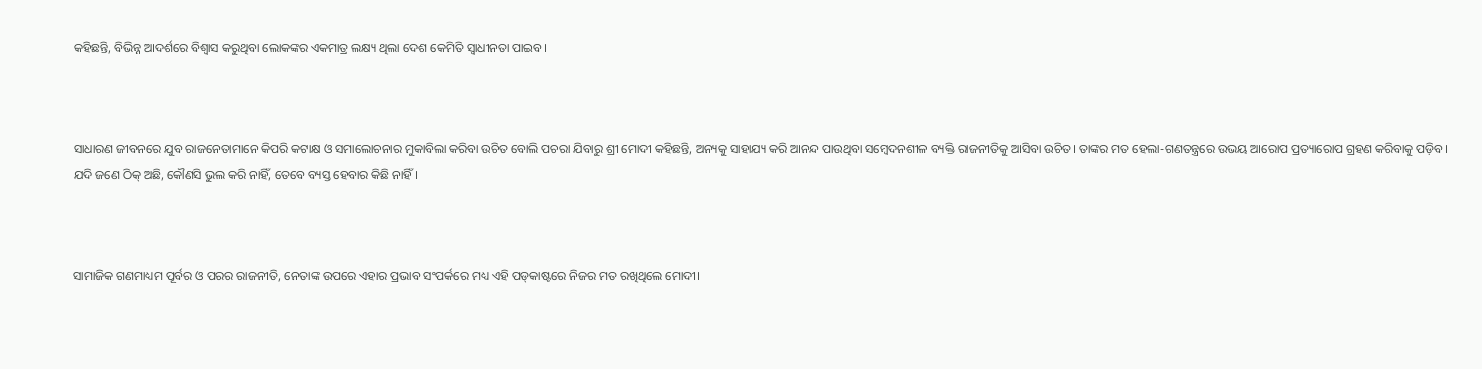କହିଛନ୍ତି, ବିଭିନ୍ନ ଆଦର୍ଶରେ ବିଶ୍ୱାସ କରୁଥିବା ଲୋକଙ୍କର ଏକମାତ୍ର ଲକ୍ଷ୍ୟ ଥିଲା ଦେଶ କେମିତି ସ୍ୱାଧୀନତା ପାଇବ।



ସାଧାରଣ ଜୀବନରେ ଯୁବ ରାଜନେତାମାନେ କିପରି କଟାକ୍ଷ ଓ ସମାଲୋଚନାର ମୁକାବିଲା କରିବା ଉଚିତ ବୋଲି ପଚରା ଯିବାରୁ ଶ୍ରୀ ମୋଦୀ କହିଛନ୍ତି, ଅନ୍ୟକୁ ସାହାଯ୍ୟ କରି ଆନନ୍ଦ ପାଉଥିବା ସମ୍ବେଦନଶୀଳ ବ୍ୟକ୍ତି ରାଜନୀତିକୁ ଆସିବା ଉଚିତ। ତାଙ୍କର ମତ ହେଲା-ଗଣତନ୍ତ୍ରରେ ଉଭୟ ଆରୋପ ପ୍ରତ୍ୟାରୋପ ଗ୍ରହଣ କରିବାକୁ ପଡ଼ିବ। ଯଦି ଜଣେ ଠିକ୍ ଅଛି, କୌଣସି ଭୁଲ କରି ନାହିଁ, ତେବେ ବ୍ୟସ୍ତ ହେବାର କିଛି ନାହିଁ।



ସାମାଜିକ ଗଣମାଧ୍ୟମ ପୂର୍ବର ଓ ପରର ରାଜନୀତି, ନେତାଙ୍କ ଉପରେ ଏହାର ପ୍ରଭାବ ସଂପର୍କରେ ମଧ୍ୟ ଏହି ପଡ୍‌କାଷ୍ଟରେ ନିଜର ମତ ରଖିଥିଲେ ମୋଦୀ।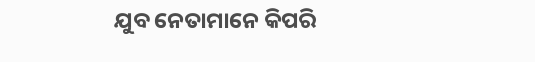ଯୁବ ନେତାମାନେ କିପରି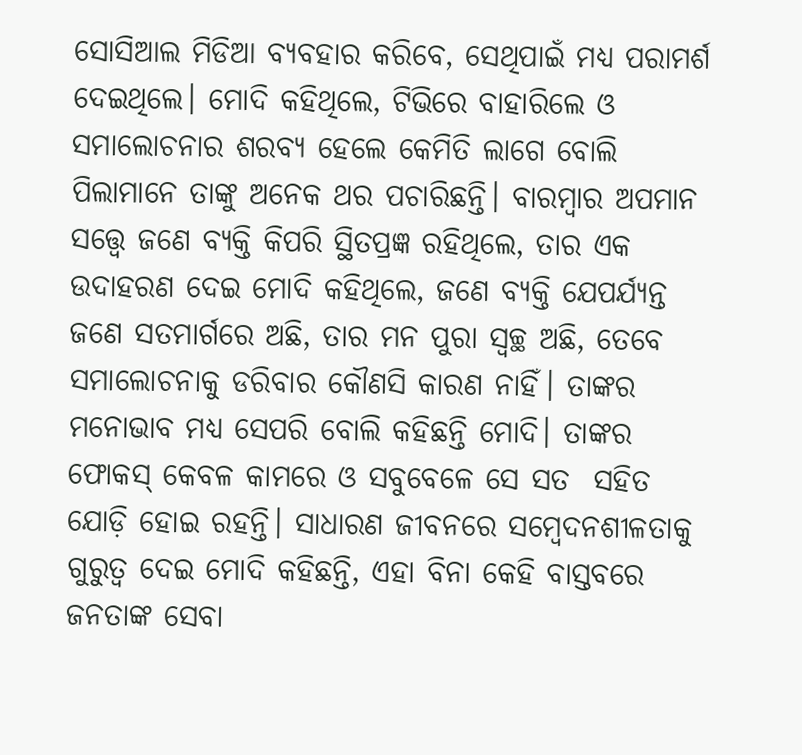ସୋସିଆଲ ମିଡିଆ ବ୍ୟବହାର କରିବେ, ସେଥିପାଇଁ ମଧ୍ୟ ପରାମର୍ଶ ଦେଇଥିଲେ। ମୋଦି କହିଥିଲେ, ଟିଭିରେ ବାହାରିଲେ ଓ ସମାଲୋଚନାର ଶରବ୍ୟ ହେଲେ କେମିତି ଲାଗେ ବୋଲି ପିଲାମାନେ ତାଙ୍କୁ ଅନେକ ଥର ପଚାରିଛନ୍ତି। ବାରମ୍ୱାର ଅପମାନ ସତ୍ତ୍ୱେ ଜଣେ ବ୍ୟକ୍ତି କିପରି ସ୍ଥିତପ୍ରଜ୍ଞ ରହିଥିଲେ, ତାର ଏକ ଉଦାହରଣ ଦେଇ ମୋଦି କହିଥିଲେ, ଜଣେ ବ୍ୟକ୍ତି ଯେପର୍ଯ୍ୟନ୍ତ ଜଣେ ସତମାର୍ଗରେ ଅଛି, ତାର ମନ ପୁରା ସ୍ୱଚ୍ଛ ଅଛି, ତେବେ ସମାଲୋଚନାକୁ ଡରିବାର କୌଣସି କାରଣ ନାହିଁ। ତାଙ୍କର ମନୋଭାବ ମଧ୍ୟ ସେପରି ବୋଲି କହିଛନ୍ତି ମୋଦି। ତାଙ୍କର ଫୋକସ୍ କେବଳ କାମରେ ଓ ସବୁବେଳେ ସେ ସତ  ସହିତ ଯୋଡ଼ି ହୋଇ ରହନ୍ତି। ସାଧାରଣ ଜୀବନରେ ସମ୍ବେଦନଶୀଳତାକୁ ଗୁରୁତ୍ୱ ଦେଇ ମୋଦି କହିଛନ୍ତି, ଏହା ବିନା କେହି ବାସ୍ତବରେ ଜନତାଙ୍କ ସେବା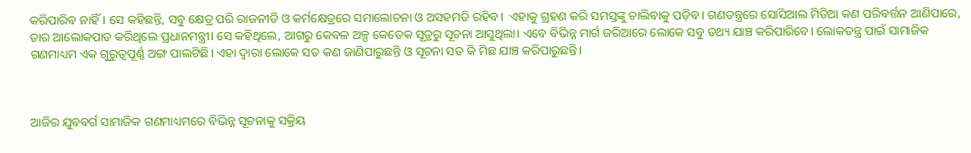କରିପାରିବ ନାହିଁ। ସେ କହିଛନ୍ତି, ସବୁ କ୍ଷେତ୍ର ପରି ରାଜନୀତି ଓ କର୍ମକ୍ଷେତ୍ରରେ ସମାଲୋଚନା ଓ ଅସହମତି ରହିବ।  ଏହାକୁ ଗ୍ରହଣ କରି ସମସ୍ତଙ୍କୁ ଚାଲିବାକୁ ପଡ଼ିବ। ଗଣତନ୍ତ୍ରରେ ସୋସିଆଲ ମିଡିଆ କଣ ପରିବର୍ତ୍ତନ ଆଣିପାରେ, ତାର ଆଲୋକପାତ କରିଥିଲେ ପ୍ରଧାନମନ୍ତ୍ରୀ। ସେ କହିଥିଲେ, ଆଗରୁ କେବଳ ଅଳ୍ପ କେତେକ ସୂତ୍ରରୁ ସୂଚନା ଆସୁଥିଲା। ଏବେ ବିଭିନ୍ନ ମାର୍ଗ ଜରିଆରେ ଲୋକେ ସବୁ ତଥ୍ୟ ଯାଞ୍ଚ କରିପାରିବେ। ଲୋକତନ୍ତ୍ର ପାଇଁ ସାମାଜିକ ଗଣମାଧ୍ୟମ ଏକ ଗୁରୁତ୍ୱପୂର୍ଣ୍ଣ ଅଙ୍ଗ ପାଲଟିଛି। ଏହା ଦ୍ୱାରା ଲୋକେ ସତ କଣ ଜାଣିପାରୁଛନ୍ତି ଓ ସୂଚନା ସତ କି ମିଛ ଯାଞ୍ଚ କରିପାରୁଛନ୍ତି।



ଆଜିର ଯୁବବର୍ଗ ସାମାଜିକ ଗଣମାଧ୍ୟମରେ ବିଭିନ୍ନ ସୂଚନାକୁ ସକ୍ରିୟ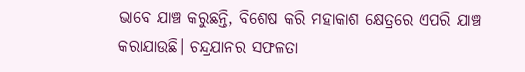ଭାବେ ଯାଞ୍ଚ କରୁଛନ୍ତି, ବିଶେଷ କରି ମହାକାଶ କ୍ଷେତ୍ରରେ ଏପରି ଯାଞ୍ଚ କରାଯାଉଛି। ଚନ୍ଦ୍ରଯାନର ସଫଳତା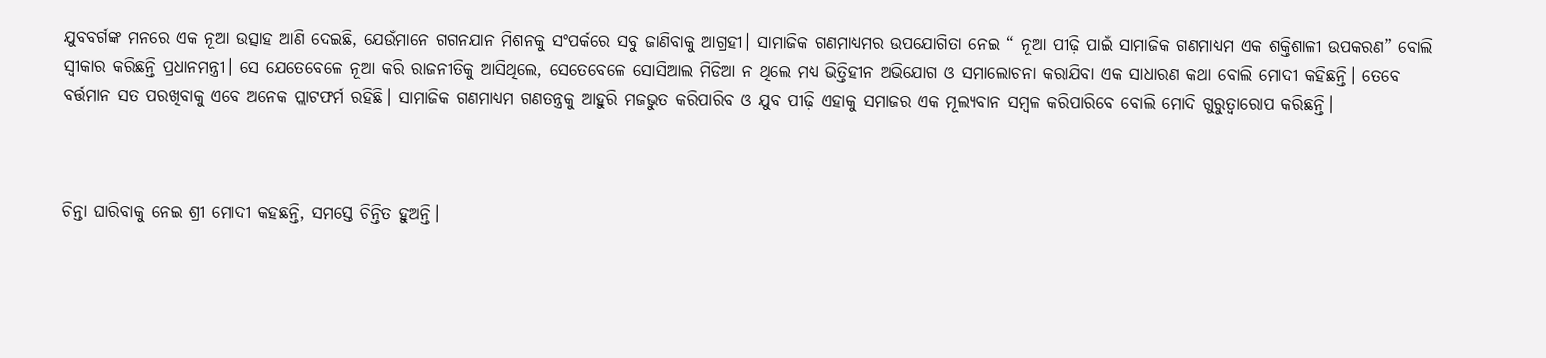ଯୁବବର୍ଗଙ୍କ ମନରେ ଏକ ନୂଆ ଉତ୍ସାହ ଆଣି ଦେଇଛି, ଯେଉଁମାନେ ଗଗନଯାନ ମିଶନକୁ ସଂପର୍କରେ ସବୁ ଜାଣିବାକୁ ଆଗ୍ରହୀ। ସାମାଜିକ ଗଣମାଧ୍ୟମର ଉପଯୋଗିତା ନେଇ “ ନୂଆ ପୀଢ଼ି ପାଇଁ ସାମାଜିକ ଗଣମାଧ୍ୟମ ଏକ ଶକ୍ତିଶାଳୀ ଉପକରଣ” ବୋଲି ସ୍ୱୀକାର କରିଛନ୍ତି ପ୍ରଧାନମନ୍ତ୍ରୀ। ସେ ଯେତେବେଳେ ନୂଆ କରି ରାଜନୀତିକୁ ଆସିଥିଲେ, ସେତେବେଳେ ସୋସିଆଲ ମିଡିଆ ନ ଥିଲେ ମଧ୍ୟ ଭିତ୍ତିହୀନ ଅଭିଯୋଗ ଓ ସମାଲୋଚନା କରାଯିବା ଏକ ସାଧାରଣ କଥା ବୋଲି ମୋଦୀ କହିଛନ୍ତି। ତେବେ ବର୍ତ୍ତମାନ ସତ ପରଖିବାକୁ ଏବେ ଅନେକ ପ୍ଲାଟଫର୍ମ ରହିଛି। ସାମାଜିକ ଗଣମାଧ୍ୟମ ଗଣତନ୍ତ୍ରକୁ ଆହୁରି ମଜଭୁତ କରିପାରିବ ଓ ଯୁବ ପୀଢ଼ି ଏହାକୁ ସମାଜର ଏକ ମୂଲ୍ୟବାନ ସମ୍ୱଳ କରିପାରିବେ ବୋଲି ମୋଦି ଗୁରୁତ୍ୱାରୋପ କରିଛନ୍ତି।



ଚିନ୍ତା ଘାରିବାକୁ ନେଇ ଶ୍ରୀ ମୋଦୀ କହଛନ୍ତି, ସମସ୍ତେ ଚିନ୍ତିତ ହୁଅନ୍ତି।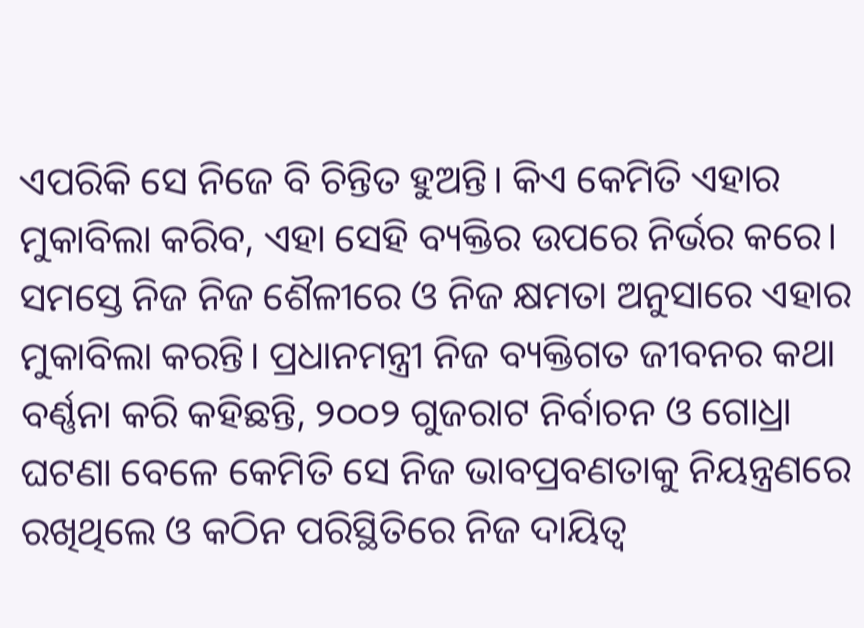ଏପରିକି ସେ ନିଜେ ବି ଚିନ୍ତିତ ହୁଅନ୍ତି। କିଏ କେମିତି ଏହାର ମୁକାବିଲା କରିବ, ଏହା ସେହି ବ୍ୟକ୍ତିର ଉପରେ ନିର୍ଭର କରେ। ସମସ୍ତେ ନିଜ ନିଜ ଶୈଳୀରେ ଓ ନିଜ କ୍ଷମତା ଅନୁସାରେ ଏହାର ମୁକାବିଲା କରନ୍ତି। ପ୍ରଧାନମନ୍ତ୍ରୀ ନିଜ ବ୍ୟକ୍ତିଗତ ଜୀବନର କଥା ବର୍ଣ୍ଣନା କରି କହିଛନ୍ତି, ୨୦୦୨ ଗୁଜରାଟ ନିର୍ବାଚନ ଓ ଗୋଧ୍ରା ଘଟଣା ବେଳେ କେମିତି ସେ ନିଜ ଭାବପ୍ରବଣତାକୁ ନିୟନ୍ତ୍ରଣରେ ରଖିଥିଲେ ଓ କଠିନ ପରିସ୍ଥିତିରେ ନିଜ ଦାୟିତ୍ୱ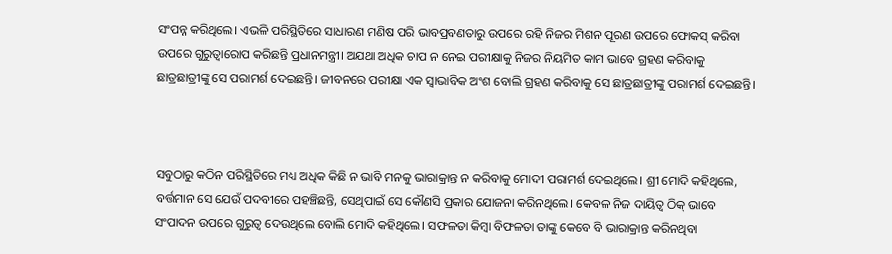ସଂପନ୍ନ କରିଥିଲେ। ଏଭଳି ପରିସ୍ଥିତିରେ ସାଧାରଣ ମଣିଷ ପରି ଭାବପ୍ରବଣତାରୁ ଉପରେ ରହି ନିଜର ମିଶନ ପୂରଣ ଉପରେ ଫୋକସ୍ କରିବା ଉପରେ ଗୁରୁତ୍ୱାରୋପ କରିଛନ୍ତି ପ୍ରଧାନମନ୍ତ୍ରୀ। ଅଯଥା ଅଧିକ ଚାପ ନ ନେଇ ପରୀକ୍ଷାକୁ ନିଜର ନିୟମିତ କାମ ଭାବେ ଗ୍ରହଣ କରିବାକୁ ଛାତ୍ରଛାତ୍ରୀଙ୍କୁ ସେ ପରାମର୍ଶ ଦେଇଛନ୍ତି। ଜୀବନରେ ପରୀକ୍ଷା ଏକ ସ୍ୱାଭାବିକ ଅଂଶ ବୋଲି ଗ୍ରହଣ କରିବାକୁ ସେ ଛାତ୍ରଛାତ୍ରୀଙ୍କୁ ପରାମର୍ଶ ଦେଇଛନ୍ତି।



ସବୁଠାରୁ କଠିନ ପରିସ୍ଥିତିରେ ମଧ୍ୟ ଅଧିକ କିଛି ନ ଭାବି ମନକୁ ଭାରାକ୍ରାନ୍ତ ନ କରିବାକୁ ମୋଦୀ ପରାମର୍ଶ ଦେଇଥିଲେ। ଶ୍ରୀ ମୋଦି କହିଥିଲେ, ବର୍ତ୍ତମାନ ସେ ଯେଉଁ ପଦବୀରେ ପହଞ୍ଚିଛନ୍ତି, ସେଥିପାଇଁ ସେ କୌଣସି ପ୍ରକାର ଯୋଜନା କରିନଥିଲେ। କେବଳ ନିଜ ଦାୟିତ୍ୱ ଠିକ୍ ଭାବେ ସଂପାଦନ ଉପରେ ଗୁରୁତ୍ୱ ଦେଉଥିଲେ ବୋଲି ମୋଦି କହିଥିଲେ। ସଫଳତା କିମ୍ୱା ବିଫଳତା ତାଙ୍କୁ କେବେ ବି ଭାରାକ୍ରାନ୍ତ କରିନଥିବା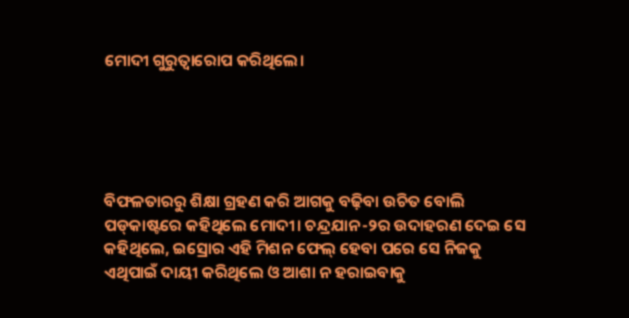ମୋଦୀ ଗୁରୁତ୍ୱାରୋପ କରିଥିଲେ।





ବିଫଳତାରରୁ ଶିକ୍ଷା ଗ୍ରହଣ କରି ଆଗକୁ ବଢ଼ିବା ଉଚିତ ବୋଲି ପଡ୍‌କାଷ୍ଟରେ କହିଥିଲେ ମୋଦୀ। ଚନ୍ଦ୍ରଯାନ-୨ର ଉଦାହରଣ ଦେଇ ସେ କହିଥିଲେ, ଇସ୍ରୋର ଏହି ମିଶନ ଫେଲ୍ ହେବା ପରେ ସେ ନିଜକୁ ଏଥିପାଇଁ ଦାୟୀ କରିଥିଲେ ଓ ଆଶା ନ ହରାଇବାକୁ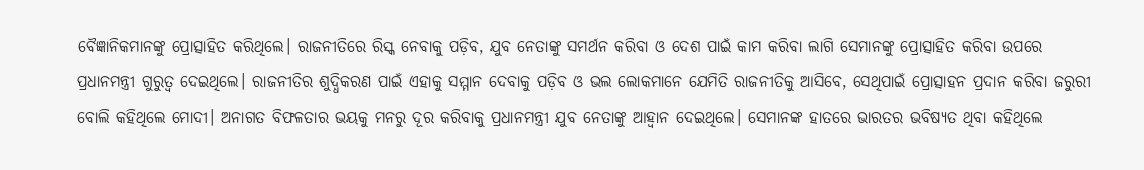ବୈଜ୍ଞାନିକମାନଙ୍କୁ ପ୍ରୋତ୍ସାହିତ କରିଥିଲେ। ରାଜନୀତିରେ ରିସ୍କ ନେବାକୁ ପଡ଼ିବ, ଯୁବ ନେତାଙ୍କୁ ସମର୍ଥନ କରିବା ଓ ଦେଶ ପାଇଁ କାମ କରିବା ଲାଗି ସେମାନଙ୍କୁ ପ୍ରୋତ୍ସାହିତ କରିବା ଉପରେ ପ୍ରଧାନମନ୍ତ୍ରୀ ଗୁରୁତ୍ୱ ଦେଇଥିଲେ। ରାଜନୀତିର ଶୁଦ୍ଧିକରଣ ପାଇଁ ଏହାକୁ ସମ୍ମାନ ଦେବାକୁ ପଡ଼ିବ ଓ ଭଲ ଲୋକମାନେ ଯେମିତି ରାଜନୀତିକୁ ଆସିବେ, ସେଥିପାଇଁ ପ୍ରୋତ୍ସାହନ ପ୍ରଦାନ କରିବା ଜରୁରୀ ବୋଲି କହିଥିଲେ ମୋଦୀ। ଅନାଗତ ବିଫଳତାର ଭୟକୁ ମନରୁ ଦୂର କରିବାକୁ ପ୍ରଧାନମନ୍ତ୍ରୀ ଯୁବ ନେତାଙ୍କୁ ଆହ୍ୱାନ ଦେଇଥିଲେ। ସେମାନଙ୍କ ହାତରେ ଭାରତର ଭବିଷ୍ୟତ ଥିବା କହିଥିଲେ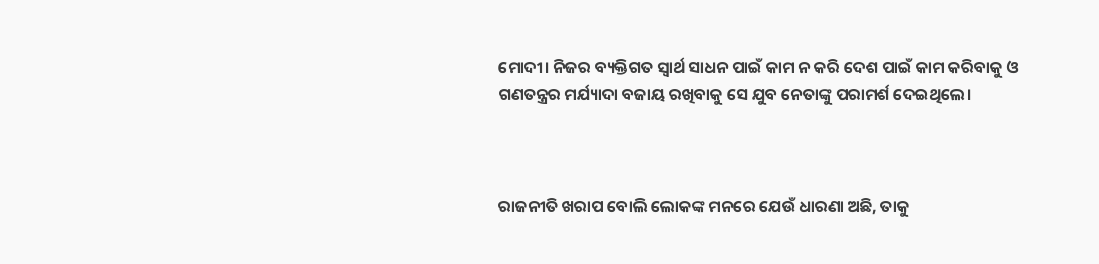ମୋଦୀ। ନିଜର ବ୍ୟକ୍ତିଗତ ସ୍ୱାର୍ଥ ସାଧନ ପାଇଁ କାମ ନ କରି ଦେଶ ପାଇଁ କାମ କରିବାକୁ ଓ ଗଣତନ୍ତ୍ରର ମର୍ଯ୍ୟାଦା ବଜାୟ ରଖିବାକୁ ସେ ଯୁବ ନେତାଙ୍କୁ ପରାମର୍ଶ ଦେଇଥିଲେ।



ରାଜନୀତି ଖରାପ ବୋଲି ଲୋକଙ୍କ ମନରେ ଯେଉଁ ଧାରଣା ଅଛି, ତାକୁ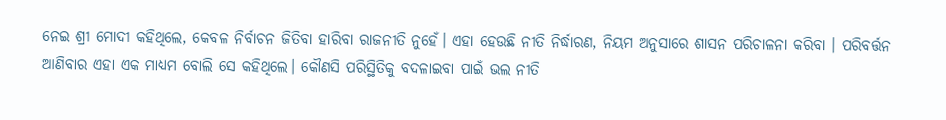ନେଇ ଶ୍ରୀ ମୋଦୀ କହିଥିଲେ, କେବଳ ନିର୍ବାଚନ ଜିତିବା ହାରିବା ରାଜନୀତି ନୁହେଁ। ଏହା ହେଉଛି ନୀତି ନିର୍ଦ୍ଧାରଣ, ନିୟମ ଅନୁସାରେ ଶାସନ ପରିଚାଳନା କରିବା । ପରିବର୍ତ୍ତନ ଆଣିବାର ଏହା ଏକ ମାଧ୍ୟମ ବୋଲି ସେ କହିଥିଲେ। କୌଣସି ପରିସ୍ଥିତିକୁ ବଦଳାଇବା ପାଇଁ ଭଲ ନୀତି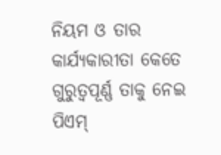ନିୟମ ଓ ତାର କାର୍ଯ୍ୟକାରୀତା କେତେ ଗୁରୁତ୍ୱପୂର୍ଣ୍ଣ ତାକୁ ନେଇ ପିଏମ୍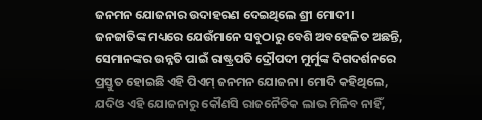ଜନମନ ଯୋଜନାର ଉଦାହରଣ ଦେଇଥିଲେ ଶ୍ରୀ ମୋଦୀ। ଜନଜାତିଙ୍କ ମଧ୍ୟରେ ଯେଉଁମାନେ ସବୁଠାରୁ ବେଶି ଅବହେଳିତ ଅଛନ୍ତି, ସେମାନଙ୍କର ଉନ୍ନତି ପାଇଁ ରାଷ୍ଟ୍ରପତି ଦ୍ରୌପଦୀ ମୁର୍ମୁଙ୍କ ଦିଗଦର୍ଶନରେ ପ୍ରସ୍ତୁତ ହୋଇଛି ଏହି ପିଏମ୍ ଜନମନ ଯୋଜନା। ମୋଦି କହିଥିଲେ, ଯଦିଓ ଏହି ଯୋଜନାରୁ କୌଣସି ରାଜନୈତିକ ଲାଭ ମିଳିବ ନାହିଁ,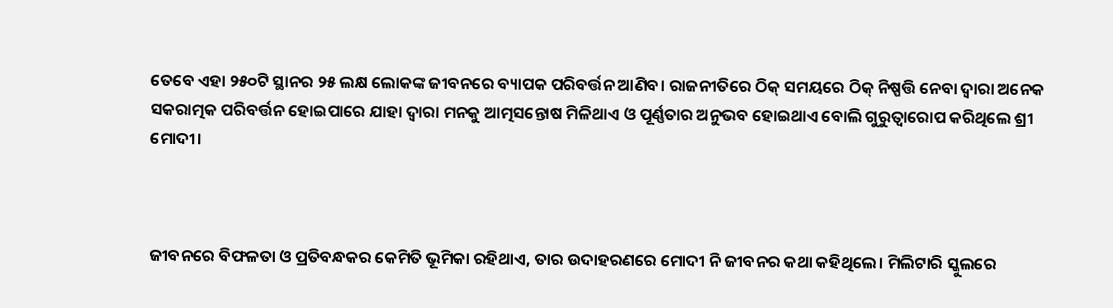ତେବେ ଏହା ୨୫୦ଟି ସ୍ଥାନର ୨୫ ଲକ୍ଷ ଲୋକଙ୍କ ଜୀବନରେ ବ୍ୟାପକ ପରିବର୍ତ୍ତନ ଆଣିବ। ରାଜନୀତିରେ ଠିକ୍ ସମୟରେ ଠିକ୍ ନିଷ୍ପତ୍ତି ନେବା ଦ୍ୱାରା ଅନେକ ସକରାତ୍ମକ ପରିବର୍ତ୍ତନ ହୋଇପାରେ ଯାହା ଦ୍ୱାରା ମନକୁ ଆତ୍ମସନ୍ତୋଷ ମିଳିଥାଏ ଓ ପୂର୍ଣ୍ଣତାର ଅନୁଭବ ହୋଇଥାଏ ବୋଲି ଗୁରୁତ୍ୱାରୋପ କରିଥିଲେ ଶ୍ରୀ ମୋଦୀ।



ଜୀବନରେ ବିଫଳତା ଓ ପ୍ରତିବନ୍ଧକର କେମିତି ଭୂମିକା ରହିଥାଏ, ତାର ଉଦାହରଣରେ ମୋଦୀ ନି ଜୀବନର କଥା କହିଥିଲେ। ମିଲିଟାରି ସ୍କୁଲରେ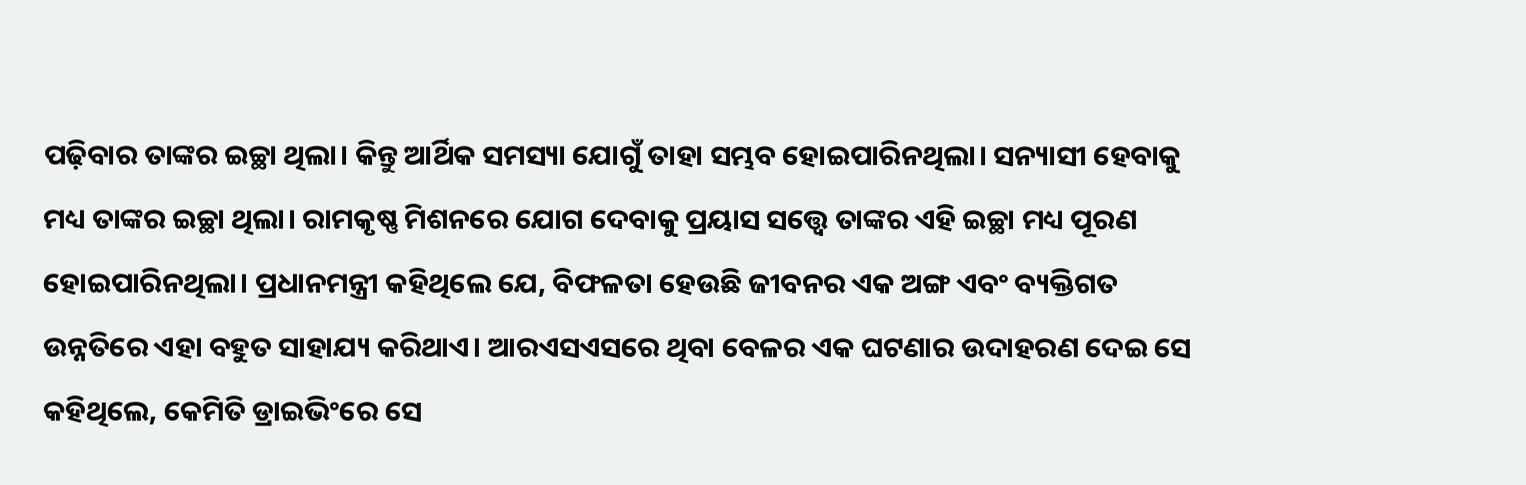ପଢ଼ିବାର ତାଙ୍କର ଇଚ୍ଛା ଥିଲା। କିନ୍ତୁ ଆର୍ଥିକ ସମସ୍ୟା ଯୋଗୁଁ ତାହା ସମ୍ଭବ ହୋଇପାରିନଥିଲା। ସନ୍ୟାସୀ ହେବାକୁ ମଧ୍ୟ ତାଙ୍କର ଇଚ୍ଛା ଥିଲା। ରାମକୃଷ୍ଣ ମିଶନରେ ଯୋଗ ଦେବାକୁ ପ୍ରୟାସ ସତ୍ତ୍ୱେ ତାଙ୍କର ଏହି ଇଚ୍ଛା ମଧ୍ୟ ପୂରଣ ହୋଇପାରିନଥିଲା। ପ୍ରଧାନମନ୍ତ୍ରୀ କହିଥିଲେ ଯେ, ବିଫଳତା ହେଉଛି ଜୀବନର ଏକ ଅଙ୍ଗ ଏବଂ ବ୍ୟକ୍ତିଗତ ଉନ୍ନତିରେ ଏହା ବହୁତ ସାହାଯ୍ୟ କରିଥାଏ। ଆରଏସଏସରେ ଥିବା ବେଳର ଏକ ଘଟଣାର ଉଦାହରଣ ଦେଇ ସେ କହିଥିଲେ, କେମିତି ଡ୍ରାଇଭିଂରେ ସେ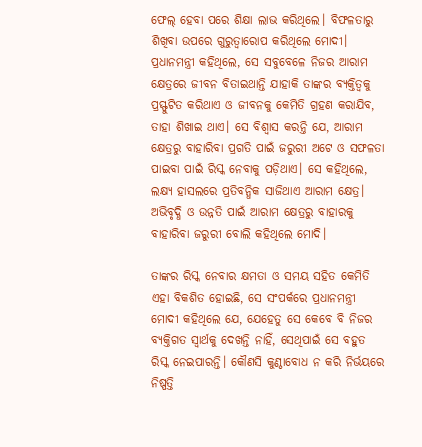ଫେଲ୍ ହେବା ପରେ ଶିକ୍ଷା ଲାଭ କରିଥିଲେ। ବିଫଳତାରୁ ଶିଖିବା ଉପରେ ଗୁରୁତ୍ୱାରୋପ କରିଥିଲେ ମୋଦୀ। ପ୍ରଧାନମନ୍ତ୍ରୀ କହିଥିଲେ, ସେ ସବୁବେଳେ ନିଜର ଆରାମ କ୍ଷେତ୍ରରେ ଜୀବନ ବିତାଇଥାନ୍ତି ଯାହାକି ତାଙ୍କର ବ୍ୟକ୍ତିତ୍ୱକୁ ପ୍ରସ୍ଫୁଟିତ କରିଥାଏ ଓ ଜୀବନକୁ କେମିତି ଗ୍ରହଣ କରାଯିବ, ତାହା ଶିଖାଇ ଥାଏ। ସେ ବିଶ୍ୱାସ କରନ୍ତି ଯେ, ଆରାମ କ୍ଷେତ୍ରରୁ ବାହାରିବା ପ୍ରଗତି ପାଇଁ ଜରୁରୀ ଅଟେ ଓ ସଫଳତା ପାଇବା ପାଇଁ ରିସ୍କ ନେବାକୁ ପଡ଼ିଥାଏ। ସେ କହିଥିଲେ, ଲକ୍ଷ୍ୟ ହାସଲରେ ପ୍ରତିବନ୍ଧିକ ସାଜିଥାଏ ଆରାମ କ୍ଷେତ୍ର। ଅଭିବୃଦ୍ଧି ଓ ଉନ୍ନତି ପାଇଁ ଆରାମ କ୍ଷେତ୍ରରୁ ବାହାରକୁ ବାହାରିବା ଜରୁରୀ ବୋଲି କହିଥିଲେ ମୋଦି।

ତାଙ୍କର ରିସ୍କ ନେବାର କ୍ଷମତା ଓ ସମୟ ସହିତ କେମିତି ଏହା ବିକଶିତ ହୋଇଛି, ସେ ସଂପର୍କରେ ପ୍ରଧାନମନ୍ତ୍ରୀ ମୋଦୀ କହିଥିଲେ ଯେ, ଯେହେତୁ ସେ କେବେ ବି ନିଜର ବ୍ୟକ୍ତିଗତ ସ୍ୱାର୍ଥକୁ ଦେଖନ୍ତି ନାହିଁ, ସେଥିପାଇଁ ସେ ବହୁତ ରିସ୍କ ନେଇପାରନ୍ତି। କୌଣସି କୁଣ୍ଠାବୋଧ ନ କରି ନିର୍ଭୟରେ ନିଷ୍ପତ୍ତି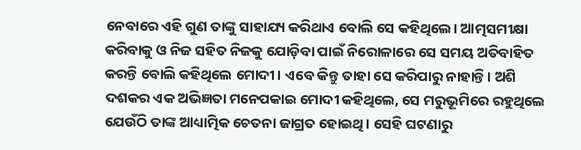ନେବାରେ ଏହି ଗୁଣ ତାଙ୍କୁ ସାହାଯ୍ୟ କରିଥାଏ ବୋଲି ସେ କହିଥିଲେ। ଆତ୍ମସମୀକ୍ଷା କରିବାକୁ ଓ ନିଜ ସହିତ ନିଜକୁ ଯୋଡ଼ିବା ପାଇଁ ନିରୋଳାରେ ସେ ସମୟ ଅତିବାହିତ କରନ୍ତି ବୋଲି କହିଥିଲେ ମୋଦୀ। ଏବେ କିନ୍ତୁ ତାହା ସେ କରିପାରୁ ନାହାନ୍ତି। ଅଶି ଦଶକର ଏକ ଅଭିଜ୍ଞତା ମନେପକାଇ ମୋଦୀ କହିଥିଲେ, ସେ ମରୁଭୂମିରେ ରହୁଥିଲେ ଯେଉଁଠି ତାଙ୍କ ଆଧ୍ୟାତ୍ମିକ ଚେତନା ଜାଗ୍ରତ ହୋଇଥି। ସେହି ଘଟଣାରୁ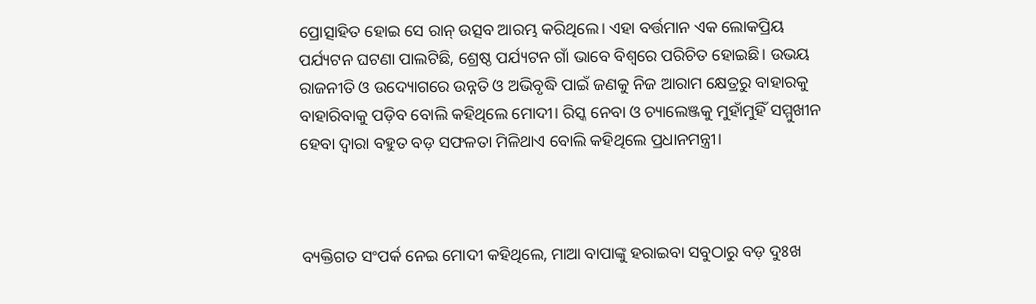ପ୍ରୋତ୍ସାହିତ ହୋଇ ସେ ରାନ୍ ଉତ୍ସବ ଆରମ୍ଭ କରିଥିଲେ। ଏହା ବର୍ତ୍ତମାନ ଏକ ଲୋକପ୍ରିୟ ପର୍ଯ୍ୟଟନ ଘଟଣା ପାଲଟିଛି, ଶ୍ରେଷ୍ଠ ପର୍ଯ୍ୟଟନ ଗାଁ ଭାବେ ବିଶ୍ୱରେ ପରିଚିତ ହୋଇଛି। ଉଭୟ ରାଜନୀତି ଓ ଉଦ୍ୟୋଗରେ ଉନ୍ନତି ଓ ଅଭିବୃଦ୍ଧି ପାଇଁ ଜଣକୁ ନିଜ ଆରାମ କ୍ଷେତ୍ରରୁ ବାହାରକୁ ବାହାରିବାକୁ ପଡ଼ିବ ବୋଲି କହିଥିଲେ ମୋଦୀ। ରିସ୍କ ନେବା ଓ ଚ୍ୟାଲେଞ୍ଜକୁ ମୁହାଁମୁହିଁ ସମ୍ମୁଖୀନ ହେବା ଦ୍ୱାରା ବହୁତ ବଡ଼ ସଫଳତା ମିଳିଥାଏ ବୋଲି କହିଥିଲେ ପ୍ରଧାନମନ୍ତ୍ରୀ।



ବ୍ୟକ୍ତିଗତ ସଂପର୍କ ନେଇ ମୋଦୀ କହିଥିଲେ, ମାଆ ବାପାଙ୍କୁ ହରାଇବା ସବୁଠାରୁ ବଡ଼ ଦୁଃଖ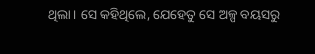ଥିଲା। ସେ କହିଥିଲେ, ଯେହେତୁ ସେ ଅଳ୍ପ ବୟସରୁ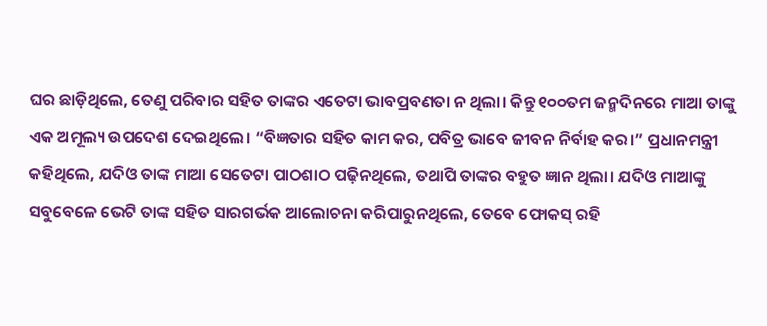ଘର ଛାଡ଼ିଥିଲେ, ତେଣୁ ପରିବାର ସହିତ ତାଙ୍କର ଏତେଟା ଭାବପ୍ରବଣତା ନ ଥିଲା। କିନ୍ତୁ ୧୦୦ତମ ଜନ୍ମଦିନରେ ମାଆ ତାଙ୍କୁ ଏକ ଅମୂଲ୍ୟ ଉପଦେଶ ଦେଇଥିଲେ। “ବିଜ୍ଞତାର ସହିତ କାମ କର, ପବିତ୍ର ଭାବେ ଜୀବନ ନିର୍ବାହ କର।” ପ୍ରଧାନମନ୍ତ୍ରୀ କହିଥିଲେ, ଯଦିଓ ତାଙ୍କ ମାଆ ସେତେଟା ପାଠଶାଠ ପଢ଼ିନଥିଲେ, ତଥାପି ତାଙ୍କର ବହୁତ ଜ୍ଞାନ ଥିଲା। ଯଦିଓ ମାଆଙ୍କୁ ସବୁବେଳେ ଭେଟି ତାଙ୍କ ସହିତ ସାରଗର୍ଭକ ଆଲୋଚନା କରିପାରୁନଥିଲେ, ତେବେ ଫୋକସ୍ ରହି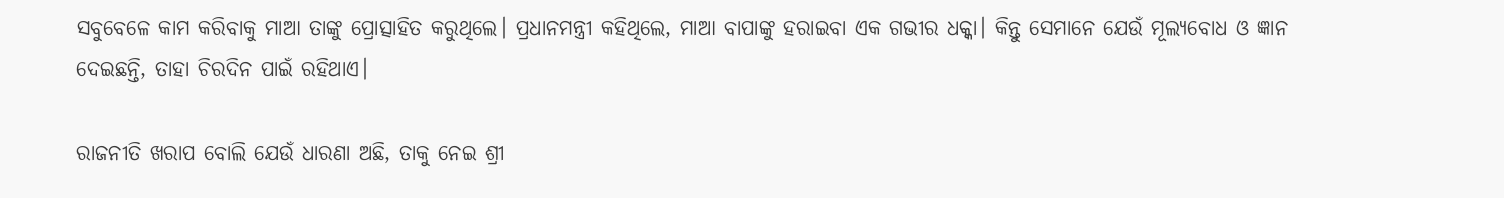ସବୁବେଳେ କାମ କରିବାକୁ ମାଆ ତାଙ୍କୁ ପ୍ରୋତ୍ସାହିତ କରୁଥିଲେ। ପ୍ରଧାନମନ୍ତ୍ରୀ କହିଥିଲେ, ମାଆ ବାପାଙ୍କୁ ହରାଇବା ଏକ ଗଭୀର ଧକ୍କା। କିନ୍ତୁ ସେମାନେ ଯେଉଁ ମୂଲ୍ୟବୋଧ ଓ ଜ୍ଞାନ ଦେଇଛନ୍ତି, ତାହା ଚିରଦିନ ପାଇଁ ରହିଥାଏ।

ରାଜନୀତି ଖରାପ ବୋଲି ଯେଉଁ ଧାରଣା ଅଛି, ତାକୁ ନେଇ ଶ୍ରୀ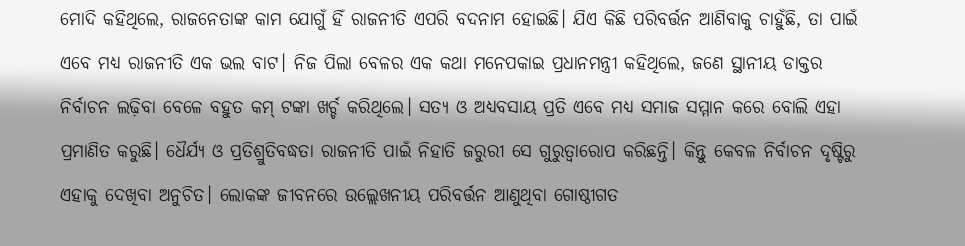ମୋଦି କହିଥିଲେ, ରାଜନେତାଙ୍କ କାମ ଯୋଗୁଁ ହିଁ ରାଜନୀତି ଏପରି ବଦନାମ ହୋଇଛି। ଯିଏ କିଛି ପରିବର୍ତ୍ତନ ଆଣିବାକୁ ଚାହୁଁଛି, ତା ପାଇଁ ଏବେ ମଧ୍ୟ ରାଜନୀତି ଏକ ଭଲ ବାଟ। ନିଜ ପିଲା ବେଳର ଏକ କଥା ମନେପକାଇ ପ୍ରଧାନମନ୍ତ୍ରୀ କହିଥିଲେ, ଜଣେ ସ୍ଥାନୀୟ ଡାକ୍ତର ନିର୍ବାଚନ ଲଢ଼ିବା ବେଳେ ବହୁତ କମ୍ ଟଙ୍କା ଖର୍ଚ୍ଚ କରିଥିଲେ। ସତ୍ୟ ଓ ଅଧ୍ୟବସାୟ ପ୍ରତି ଏବେ ମଧ୍ୟ ସମାଜ ସମ୍ମାନ କରେ ବୋଲି ଏହା ପ୍ରମାଣିତ କରୁଛି। ଧୈର୍ଯ୍ୟ ଓ ପ୍ରତିଶ୍ରୁତିବଦ୍ଧତା ରାଜନୀତି ପାଇଁ ନିହାତି ଜରୁରୀ ସେ ଗୁରୁତ୍ୱାରୋପ କରିଛନ୍ତି। କିନ୍ତୁ କେବଳ ନିର୍ବାଚନ ଦୃଷ୍ଟିରୁ ଏହାକୁ ଦେଖିବା ଅନୁଚିତ। ଲୋକଙ୍କ ଜୀବନରେ ଉଲ୍ଲେଖନୀୟ ପରିବର୍ତ୍ତନ ଆଣୁଥିବା ଗୋଷ୍ଠୀଗତ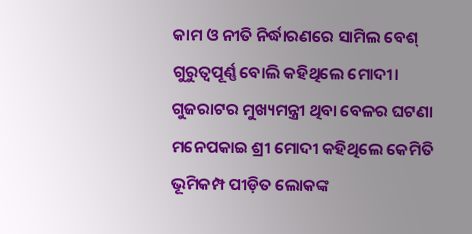କାମ ଓ ନୀତି ନିର୍ଦ୍ଧାରଣରେ ସାମିଲ ବେଶ୍ ଗୁରୁତ୍ୱପୂର୍ଣ୍ଣ ବୋଲି କହିଥିଲେ ମୋଦୀ। ଗୁଜରାଟର ମୁଖ୍ୟମନ୍ତ୍ରୀ ଥିବା ବେଳର ଘଟଣା ମନେପକାଇ ଶ୍ରୀ ମୋଦୀ କହିଥିଲେ କେମିତି ଭୂମିକମ୍ପ ପୀଡ଼ିତ ଲୋକଙ୍କ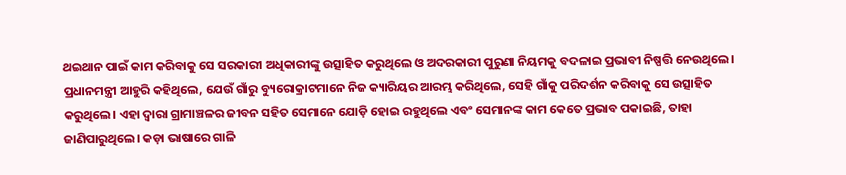ଥଇଥାନ ପାଇଁ କାମ କରିବାକୁ ସେ ସରକାରୀ ଅଧିକାରୀଙ୍କୁ ଉତ୍ସାହିତ କରୁଥିଲେ ଓ ଅଦରକାରୀ ପୁରୁଣା ନିୟମକୁ ବଦଳାଇ ପ୍ରଭାବୀ ନିଷ୍ପତ୍ତି ନେଉଥିଲେ। ପ୍ରଧାନମନ୍ତ୍ରୀ ଆହୁରି କହିଥିଲେ, ଯେଉଁ ଗାଁରୁ ବ୍ୟୁରୋକ୍ରାଟମାନେ ନିଜ କ୍ୟାରିୟର ଆରମ୍ଭ କରିଥିଲେ, ସେହି ଗାଁକୁ ପରିଦର୍ଶନ କରିବାକୁ ସେ ଉତ୍ସାହିତ କରୁଥିଲେ। ଏହା ଦ୍ୱାରା ଗ୍ରାମାଞ୍ଚଳର ଜୀବନ ସହିତ ସେମାନେ ଯୋଡ଼ି ହୋଇ ରହୁଥିଲେ ଏବଂ ସେମାନଙ୍କ କାମ କେତେ ପ୍ରଭାବ ପକାଇଛି, ତାହା ଜାଣିପାରୁଥିଲେ। କଡ଼ା ଭାଷାରେ ଗାଳି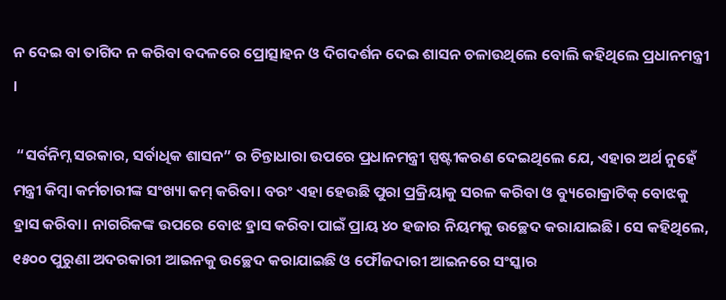ନ ଦେଇ ବା ତାଗିଦ ନ କରିବା ବଦଳରେ ପ୍ରୋତ୍ସାହନ ଓ ଦିଗଦର୍ଶନ ଦେଇ ଶାସନ ଚଳାଉଥିଲେ ବୋଲି କହିଥିଲେ ପ୍ରଧାନମନ୍ତ୍ରୀ ।

 “ସର୍ବନିମ୍ନ ସରକାର, ସର୍ବାଧିକ ଶାସନ” ର ଚିନ୍ତାଧାରା ଉପରେ ପ୍ରଧାନମନ୍ତ୍ରୀ ସ୍ପଷ୍ଟୀକରଣ ଦେଇଥିଲେ ଯେ, ଏହାର ଅର୍ଥ ନୁହେଁ ମନ୍ତ୍ରୀ କିମ୍ୱା କର୍ମଚାରୀଙ୍କ ସଂଖ୍ୟା କମ୍ କରିବା। ବରଂ ଏହା ହେଉଛି ପୁରା ପ୍ରକ୍ରିୟାକୁ ସରଳ କରିବା ଓ ବ୍ୟୁରୋକ୍ରାଟିକ୍ ବୋଝକୁ ହ୍ରାସ କରିବା। ନାଗରିକଙ୍କ ଉପରେ ବୋଝ ହ୍ରାସ କରିବା ପାଇଁ ପ୍ରାୟ ୪୦ ହଜାର ନିୟମକୁ ଉଚ୍ଛେଦ କରାଯାଇଛି। ସେ କହିଥିଲେ, ୧୫୦୦ ପୁରୁଣା ଅଦରକାରୀ ଆଇନକୁ ଉଚ୍ଛେଦ କରାଯାଇଛି ଓ ଫୌଜଦାରୀ ଆଇନରେ ସଂସ୍କାର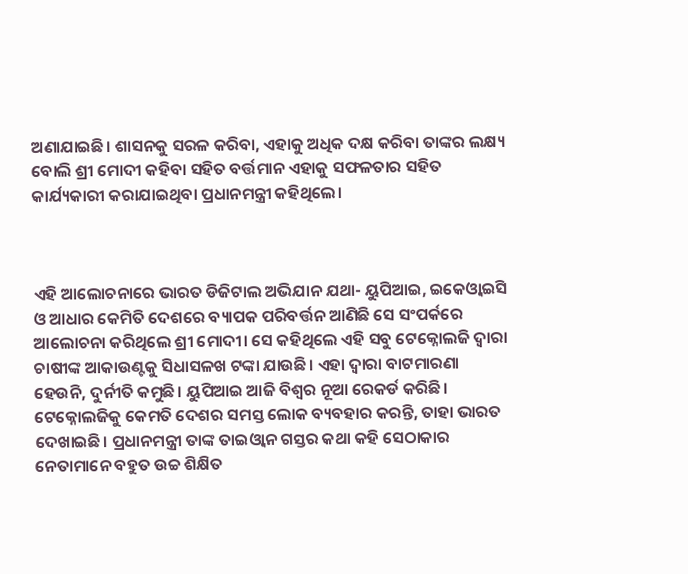ଅଣାଯାଇଛି। ଶାସନକୁ ସରଳ କରିବା, ଏହାକୁ ଅଧିକ ଦକ୍ଷ କରିବା ତାଙ୍କର ଲକ୍ଷ୍ୟ ବୋଲି ଶ୍ରୀ ମୋଦୀ କହିବା ସହିତ ବର୍ତ୍ତମାନ ଏହାକୁ ସଫଳତାର ସହିତ କାର୍ଯ୍ୟକାରୀ କରାଯାଇଥିବା ପ୍ରଧାନମନ୍ତ୍ରୀ କହିଥିଲେ।



ଏହି ଆଲୋଚନାରେ ଭାରତ ଡିଜିଟାଲ ଅଭିଯାନ ଯଥା- ୟୁପିଆଇ, ଇକେଓ୍ୱାଇସି ଓ ଆଧାର କେମିତି ଦେଶରେ ବ୍ୟାପକ ପରିବର୍ତ୍ତନ ଆଣିଛି ସେ ସଂପର୍କରେ ଆଲୋଚନା କରିଥିଲେ ଶ୍ରୀ ମୋଦୀ। ସେ କହିଥିଲେ ଏହି ସବୁ ଟେକ୍ନୋଲଜି ଦ୍ୱାରା ଚାଷୀଙ୍କ ଆକାଉଣ୍ଟକୁ ସିଧାସଳଖ ଟଙ୍କା ଯାଉଛି। ଏହା ଦ୍ୱାରା ବାଟମାରଣା ହେଉନି, ଦୁର୍ନୀତି କମୁଛି। ୟୁପିଆଇ ଆଜି ବିଶ୍ୱର ନୂଆ ରେକର୍ଡ କରିଛି। ଟେକ୍ନୋଲଜିକୁ କେମତି ଦେଶର ସମସ୍ତ ଲୋକ ବ୍ୟବହାର କରନ୍ତି, ତାହା ଭାରତ ଦେଖାଇଛି। ପ୍ରଧାନମନ୍ତ୍ରୀ ତାଙ୍କ ତାଇଓ୍ୱାନ ଗସ୍ତର କଥା କହି ସେଠାକାର ନେତାମାନେ ବହୁତ ଉଚ୍ଚ ଶିକ୍ଷିତ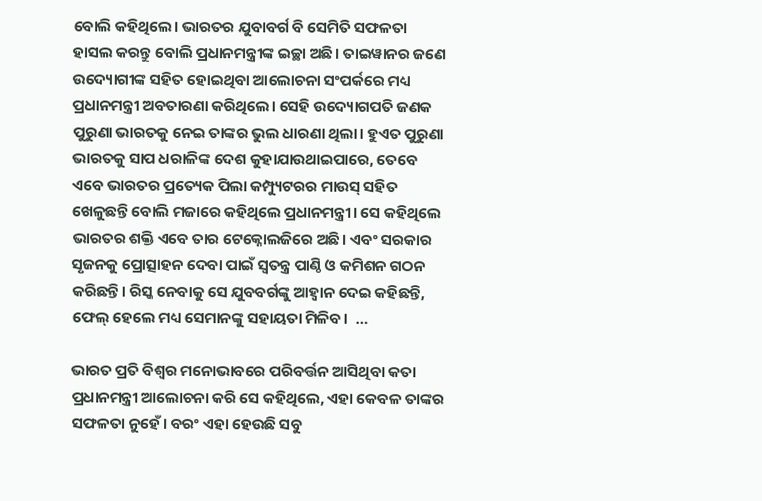ବୋଲି କହିଥିଲେ। ଭାରତର ଯୁବାବର୍ଗ ବି ସେମିତି ସଫଳତା ହାସଲ କରନ୍ତୁ ବୋଲି ପ୍ରଧାନମନ୍ତ୍ରୀଙ୍କ ଇଚ୍ଛା ଅଛି। ତାଇୱାନର ଜଣେ ଉଦ୍ୟୋଗୀଙ୍କ ସହିତ ହୋଇଥିବା ଆଲୋଚନା ସଂପର୍କରେ ମଧ୍ୟ ପ୍ରଧାନମନ୍ତ୍ରୀ ଅବତାରଣା କରିଥିଲେ। ସେହି ଉଦ୍ୟୋଗପତି ଜଣକ ପୁରୁଣା ଭାରତକୁ ନେଇ ତାଙ୍କର ଭୁଲ ଧାରଣା ଥିଲା। ହୁଏତ ପୁରୁଣା ଭାରତକୁ ସାପ ଧରାଳିଙ୍କ ଦେଶ କୁହାଯାଉଥାଇପାରେ, ତେବେ ଏବେ ଭାରତର ପ୍ରତ୍ୟେକ ପିଲା କମ୍ପ୍ୟୁଟରର ମାଉସ୍ ସହିତ ଖେଳୁଛନ୍ତି ବୋଲି ମଜାରେ କହିଥିଲେ ପ୍ରଧାନମନ୍ତ୍ରୀ। ସେ କହିଥିଲେ ଭାରତର ଶକ୍ତି ଏବେ ତାର ଟେକ୍ନୋଲଜିରେ ଅଛି। ଏବଂ ସରକାର ସୃଜନକୁ ପ୍ରୋତ୍ସାହନ ଦେବା ପାଇଁ ସ୍ୱତନ୍ତ୍ର ପାଣ୍ଠି ଓ କମିଶନ ଗଠନ କରିଛନ୍ତି। ରିସ୍କ ନେବାକୁ ସେ ଯୁବବର୍ଗଙ୍କୁ ଆହ୍ୱାନ ଦେଇ କହିଛନ୍ତି, ଫେଲ୍ ହେଲେ ମଧ୍ୟ ସେମାନଙ୍କୁ ସହାୟତା ମିଳିବ।  …

ଭାରତ ପ୍ରତି ବିଶ୍ୱର ମନୋଭାବରେ ପରିବର୍ତ୍ତନ ଆସିଥିବା କତା ପ୍ରଧାନମନ୍ତ୍ରୀ ଆଲୋଚନା କରି ସେ କହିଥିଲେ, ଏହା କେବଳ ତାଙ୍କର ସଫଳତା ନୁହେଁ। ବରଂ ଏହା ହେଉଛି ସବୁ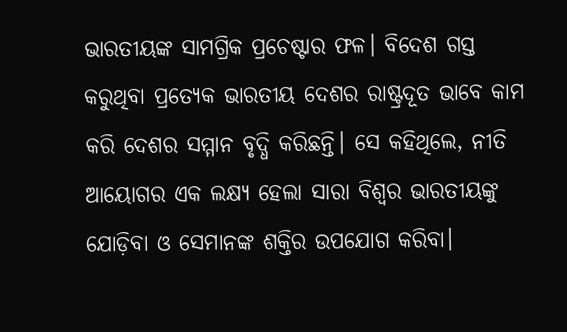ଭାରତୀୟଙ୍କ ସାମଗ୍ରିକ ପ୍ରଚେଷ୍ଟାର ଫଳ। ବିଦେଶ ଗସ୍ତ କରୁଥିବା ପ୍ରତ୍ୟେକ ଭାରତୀୟ ଦେଶର ରାଷ୍ଟ୍ରଦୂତ ଭାବେ କାମ କରି ଦେଶର ସମ୍ମାନ ବୃଦ୍ଧି କରିଛନ୍ତି। ସେ କହିଥିଲେ, ନୀତି ଆୟୋଗର ଏକ ଲକ୍ଷ୍ୟ ହେଲା ସାରା ବିଶ୍ୱର ଭାରତୀୟଙ୍କୁ ଯୋଡ଼ିବା ଓ ସେମାନଙ୍କ ଶକ୍ତିର ଉପଯୋଗ କରିବା।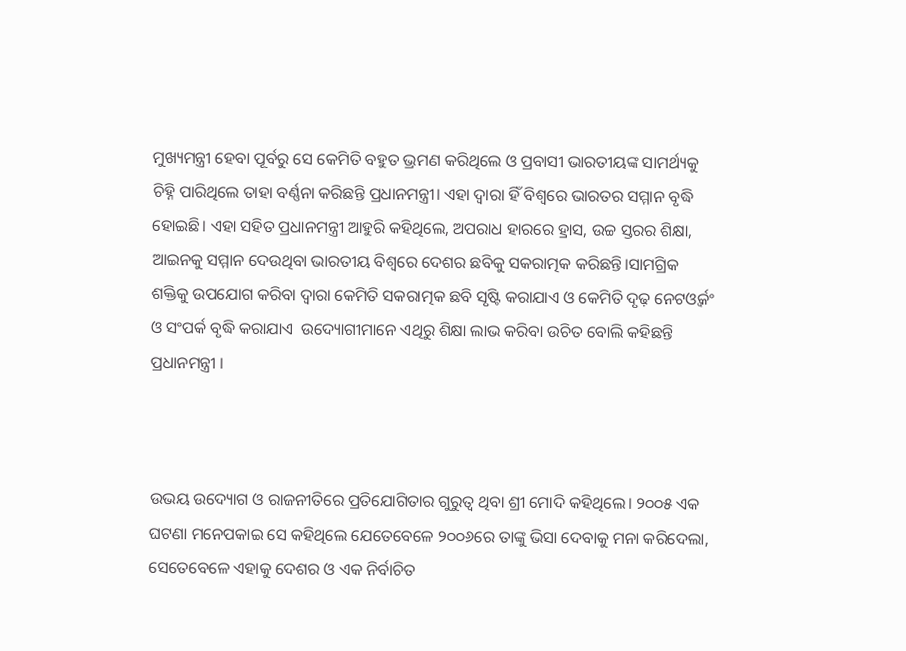ମୁଖ୍ୟମନ୍ତ୍ରୀ ହେବା ପୂର୍ବରୁ ସେ କେମିତି ବହୁତ ଭ୍ରମଣ କରିଥିଲେ ଓ ପ୍ରବାସୀ ଭାରତୀୟଙ୍କ ସାମର୍ଥ୍ୟକୁ ଚିହ୍ନି ପାରିଥିଲେ ତାହା ବର୍ଣ୍ଣନା କରିଛନ୍ତି ପ୍ରଧାନମନ୍ତ୍ରୀ। ଏହା ଦ୍ୱାରା ହିଁ ବିଶ୍ୱରେ ଭାରତର ସମ୍ମାନ ବୃଦ୍ଧି ହୋଇଛି। ଏହା ସହିତ ପ୍ରଧାନମନ୍ତ୍ରୀ ଆହୁରି କହିଥିଲେ, ଅପରାଧ ହାରରେ ହ୍ରାସ, ଉଚ୍ଚ ସ୍ତରର ଶିକ୍ଷା, ଆଇନକୁ ସମ୍ମାନ ଦେଉଥିବା ଭାରତୀୟ ବିଶ୍ୱରେ ଦେଶର ଛବିକୁ ସକରାତ୍ମକ କରିଛନ୍ତି।ସାମଗ୍ରିକ ଶକ୍ତିକୁ ଉପଯୋଗ କରିବା ଦ୍ୱାରା କେମିତି ସକରାତ୍ମକ ଛବି ସୃଷ୍ଟି କରାଯାଏ ଓ କେମିତି ଦୃଢ଼ ନେଟଓ୍ୱର୍କଂ ଓ ସଂପର୍କ ବୃଦ୍ଧି କରାଯାଏ  ଉଦ୍ୟୋଗୀମାନେ ଏଥିରୁ ଶିକ୍ଷା ଲାଭ କରିବା ଉଚିତ ବୋଲି କହିଛନ୍ତି ପ୍ରଧାନମନ୍ତ୍ରୀ ।



ଉଭୟ ଉଦ୍ୟୋଗ ଓ ରାଜନୀତିରେ ପ୍ରତିଯୋଗିତାର ଗୁରୁତ୍ୱ ଥିବା ଶ୍ରୀ ମୋଦି କହିଥିଲେ। ୨୦୦୫ ଏକ ଘଟଣା ମନେପକାଇ ସେ କହିଥିଲେ ଯେତେବେଳେ ୨୦୦୬ରେ ତାଙ୍କୁ ଭିସା ଦେବାକୁ ମନା କରିଦେଲା, ସେତେବେଳେ ଏହାକୁ ଦେଶର ଓ ଏକ ନିର୍ବାଚିତ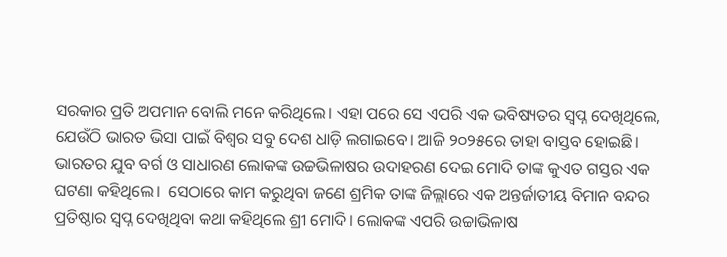ସରକାର ପ୍ରତି ଅପମାନ ବୋଲି ମନେ କରିଥିଲେ। ଏହା ପରେ ସେ ଏପରି ଏକ ଭବିଷ୍ୟତର ସ୍ୱପ୍ନ ଦେଖିଥିଲେ, ଯେଉଁଠି ଭାରତ ଭିସା ପାଇଁ ବିଶ୍ୱର ସବୁ ଦେଶ ଧାଡ଼ି ଲଗାଇବେ। ଆଜି ୨୦୨୫ରେ ତାହା ବାସ୍ତବ ହୋଇଛି। ଭାରତର ଯୁବ ବର୍ଗ ଓ ସାଧାରଣ ଲୋକଙ୍କ ଉଚ୍ଚଭିଳାଷର ଉଦାହରଣ ଦେଇ ମୋଦି ତାଙ୍କ କୁଏତ ଗସ୍ତର ଏକ ଘଟଣା କହିଥିଲେ।  ସେଠାରେ କାମ କରୁଥିବା ଜଣେ ଶ୍ରମିକ ତାଙ୍କ ଜିଲ୍ଲାରେ ଏକ ଅନ୍ତର୍ଜାତୀୟ ବିମାନ ବନ୍ଦର ପ୍ରତିଷ୍ଠାର ସ୍ୱପ୍ନ ଦେଖିଥିବା କଥା କହିଥିଲେ ଶ୍ରୀ ମୋଦି। ଲୋକଙ୍କ ଏପରି ଉଚ୍ଚାଭିଳାଷ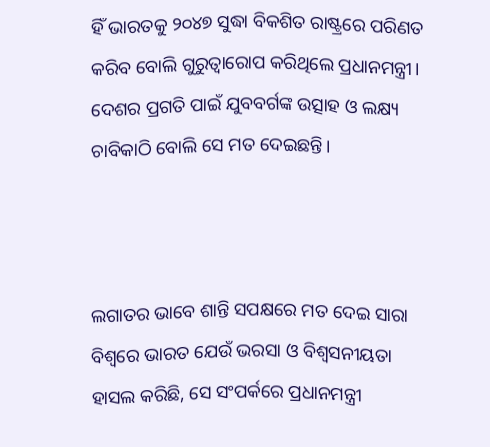ହିଁ ଭାରତକୁ ୨୦୪୭ ସୁଦ୍ଧା ବିକଶିତ ରାଷ୍ଟ୍ରରେ ପରିଣତ କରିବ ବୋଲି ଗୁରୁତ୍ୱାରୋପ କରିଥିଲେ ପ୍ରଧାନମନ୍ତ୍ରୀ। ଦେଶର ପ୍ରଗତି ପାଇଁ ଯୁବବର୍ଗଙ୍କ ଉତ୍ସାହ ଓ ଲକ୍ଷ୍ୟ ଚାବିକାଠି ବୋଲି ସେ ମତ ଦେଇଛନ୍ତି।



ଲଗାତର ଭାବେ ଶାନ୍ତି ସପକ୍ଷରେ ମତ ଦେଇ ସାରା ବିଶ୍ୱରେ ଭାରତ ଯେଉଁ ଭରସା ଓ ବିଶ୍ୱସନୀୟତା ହାସଲ କରିଛି, ସେ ସଂପର୍କରେ ପ୍ରଧାନମନ୍ତ୍ରୀ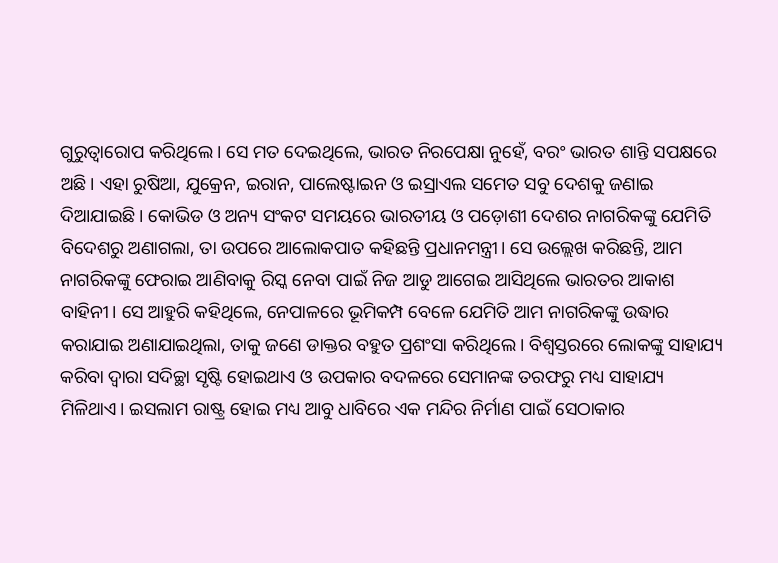ଗୁରୁତ୍ୱାରୋପ କରିଥିଲେ। ସେ ମତ ଦେଇଥିଲେ, ଭାରତ ନିରପେକ୍ଷା ନୁହେଁ, ବରଂ ଭାରତ ଶାନ୍ତି ସପକ୍ଷରେ ଅଛି। ଏହା ରୁଷିଆ, ଯୁକ୍ରେନ, ଇରାନ, ପାଲେଷ୍ଟାଇନ ଓ ଇସ୍ରାଏଲ ସମେତ ସବୁ ଦେଶକୁ ଜଣାଇ ଦିଆଯାଇଛି। କୋଭିଡ ଓ ଅନ୍ୟ ସଂକଟ ସମୟରେ ଭାରତୀୟ ଓ ପଡ଼ୋଶୀ ଦେଶର ନାଗରିକଙ୍କୁ ଯେମିତି ବିଦେଶରୁ ଅଣାଗଲା, ତା ଉପରେ ଆଲୋକପାତ କହିଛନ୍ତି ପ୍ରଧାନମନ୍ତ୍ରୀ। ସେ ଉଲ୍ଲେଖ କରିଛନ୍ତି, ଆମ ନାଗରିକଙ୍କୁ ଫେରାଇ ଆଣିବାକୁ ରିସ୍କ ନେବା ପାଇଁ ନିଜ ଆଡୁ ଆଗେଇ ଆସିଥିଲେ ଭାରତର ଆକାଶ ବାହିନୀ। ସେ ଆହୁରି କହିଥିଲେ, ନେପାଳରେ ଭୂମିକମ୍ପ ବେଳେ ଯେମିତି ଆମ ନାଗରିକଙ୍କୁ ଉଦ୍ଧାର କରାଯାଇ ଅଣାଯାଇଥିଲା, ତାକୁ ଜଣେ ଡାକ୍ତର ବହୁତ ପ୍ରଶଂସା କରିଥିଲେ। ବିଶ୍ୱସ୍ତରରେ ଲୋକଙ୍କୁ ସାହାଯ୍ୟ କରିବା ଦ୍ୱାରା ସଦିଚ୍ଛା ସୃଷ୍ଟି ହୋଇଥାଏ ଓ ଉପକାର ବଦଳରେ ସେମାନଙ୍କ ତରଫରୁ ମଧ୍ୟ ସାହାଯ୍ୟ ମିଳିଥାଏ। ଇସଲାମ ରାଷ୍ଟ୍ର ହୋଇ ମଧ୍ୟ ଆବୁ ଧାବିରେ ଏକ ମନ୍ଦିର ନିର୍ମାଣ ପାଇଁ ସେଠାକାର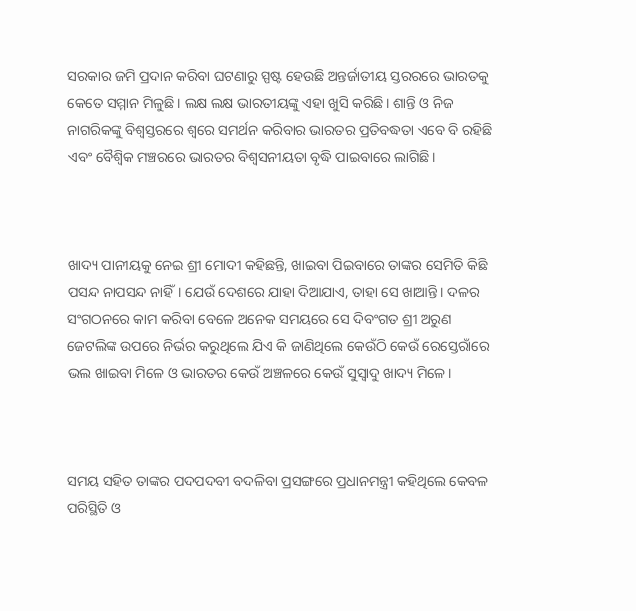ସରକାର ଜମି ପ୍ରଦାନ କରିବା ଘଟଣାରୁ ସ୍ପଷ୍ଟ ହେଉଛି ଅନ୍ତର୍ଜାତୀୟ ସ୍ତରରରେ ଭାରତକୁ କେତେ ସମ୍ମାନ ମିଳୁଛି। ଲକ୍ଷ ଲକ୍ଷ ଭାରତୀୟଙ୍କୁ ଏହା ଖୁସି କରିଛି। ଶାନ୍ତି ଓ ନିଜ ନାଗରିକଙ୍କୁ ବିଶ୍ୱସ୍ତରରେ ଶ୍ୱରେ ସମର୍ଥନ କରିବାର ଭାରତର ପ୍ରତିବଦ୍ଧତା ଏବେ ବି ରହିଛି ଏବଂ ବୈଶ୍ୱିକ ମଞ୍ଚରରେ ଭାରତର ବିଶ୍ୱସନୀୟତା ବୃଦ୍ଧି ପାଇବାରେ ଲାଗିଛି।



ଖାଦ୍ୟ ପାନୀୟକୁ ନେଇ ଶ୍ରୀ ମୋଦୀ କହିଛନ୍ତି, ଖାଇବା ପିଇବାରେ ତାଙ୍କର ସେମିତି କିଛି ପସନ୍ଦ ନାପସନ୍ଦ ନାହିଁ। ଯେଉଁ ଦେଶରେ ଯାହା ଦିଆଯାଏ, ତାହା ସେ ଖାଆନ୍ତି। ଦଳର ସଂଗଠନରେ କାମ କରିବା ବେଳେ ଅନେକ ସମୟରେ ସେ ଦିବଂଗତ ଶ୍ରୀ ଅରୁଣ ଜେଟଲିଙ୍କ ଉପରେ ନିର୍ଭର କରୁଥିଲେ ଯିଏ କି ଜାଣିଥିଲେ କେଉଁଠି କେଉଁ ରେସ୍ତେରାଁରେ ଭଲ ଖାଇବା ମିଳେ ଓ ଭାରତର କେଉଁ ଅଞ୍ଚଳରେ କେଉଁ ସୁସ୍ୱାଦୁ ଖାଦ୍ୟ ମିଳେ।



ସମୟ ସହିତ ତାଙ୍କର ପଦପଦବୀ ବଦଳିବା ପ୍ରସଙ୍ଗରେ ପ୍ରଧାନମନ୍ତ୍ରୀ କହିଥିଲେ କେବଳ ପରିସ୍ଥିତି ଓ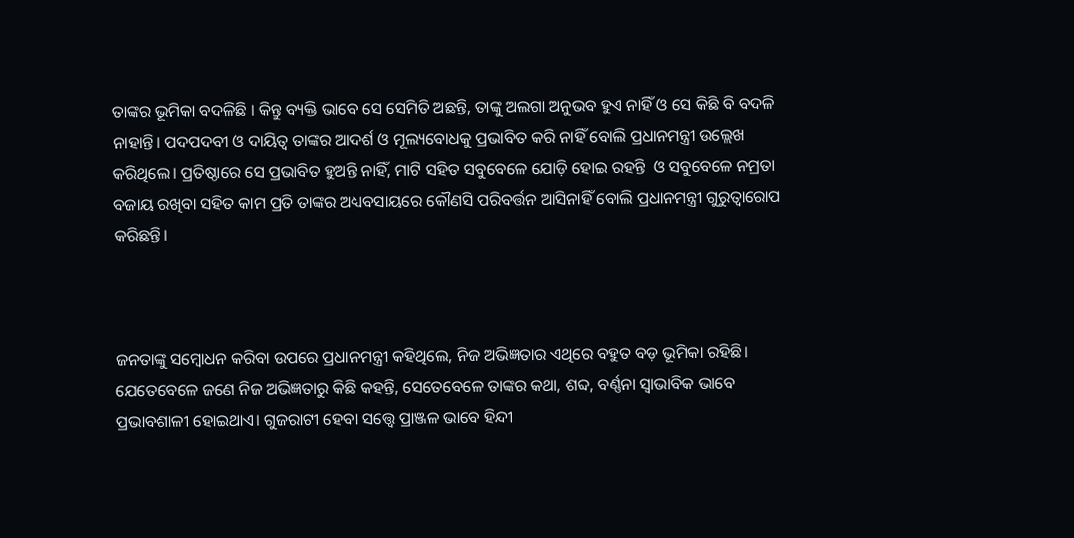ତାଙ୍କର ଭୂମିକା ବଦଳିଛି । କିନ୍ତୁ ବ୍ୟକ୍ତି ଭାବେ ସେ ସେମିତି ଅଛନ୍ତି, ତାଙ୍କୁ ଅଲଗା ଅନୁଭବ ହୁଏ ନାହିଁ ଓ ସେ କିଛି ବି ବଦଳି ନାହାନ୍ତି। ପଦପଦବୀ ଓ ଦାୟିତ୍ୱ ତାଙ୍କର ଆଦର୍ଶ ଓ ମୂଲ୍ୟବୋଧକୁ ପ୍ରଭାବିତ କରି ନାହିଁ ବୋଲି ପ୍ରଧାନମନ୍ତ୍ରୀ ଉଲ୍ଲେଖ କରିଥିଲେ। ପ୍ରତିଷ୍ଠାରେ ସେ ପ୍ରଭାବିତ ହୁଅନ୍ତି ନାହିଁ, ମାଟି ସହିତ ସବୁବେଳେ ଯୋଡ଼ି ହୋଇ ରହନ୍ତି  ଓ ସବୁବେଳେ ନମ୍ରତା ବଜାୟ ରଖିବା ସହିତ କାମ ପ୍ରତି ତାଙ୍କର ଅଧ୍ୟବସାୟରେ କୌଣସି ପରିବର୍ତ୍ତନ ଆସିନାହିଁ ବୋଲି ପ୍ରଧାନମନ୍ତ୍ରୀ ଗୁରୁତ୍ୱାରୋପ କରିଛନ୍ତି।



ଜନତାଙ୍କୁ ସମ୍ବୋଧନ କରିବା ଉପରେ ପ୍ରଧାନମନ୍ତ୍ରୀ କହିଥିଲେ, ନିଜ ଅଭିଜ୍ଞତାର ଏଥିରେ ବହୁତ ବଡ଼ ଭୂମିକା ରହିଛି। ଯେତେବେଳେ ଜଣେ ନିଜ ଅଭିଜ୍ଞତାରୁ କିଛି କହନ୍ତି, ସେତେବେଳେ ତାଙ୍କର କଥା, ଶବ୍ଦ, ବର୍ଣ୍ଣନା ସ୍ୱାଭାବିକ ଭାବେ ପ୍ରଭାବଶାଳୀ ହୋଇଥାଏ। ଗୁଜରାଟୀ ହେବା ସତ୍ତ୍ୱେ ପ୍ରାଞ୍ଜଳ ଭାବେ ହିନ୍ଦୀ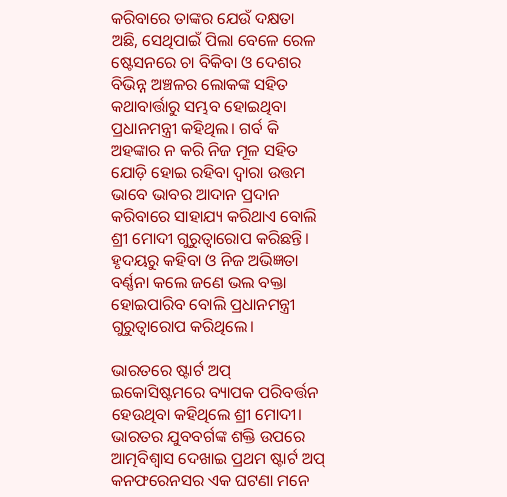କରିବାରେ ତାଙ୍କର ଯେଉଁ ଦକ୍ଷତା ଅଛି, ସେଥିପାଇଁ ପିଲା ବେଳେ ରେଳ ଷ୍ଟେସନରେ ଚା ବିକିବା ଓ ଦେଶର ବିଭିନ୍ନ ଅଞ୍ଚଳର ଲୋକଙ୍କ ସହିତ କଥାବାର୍ତ୍ତାରୁ ସମ୍ଭବ ହୋଇଥିବା ପ୍ରଧାନମନ୍ତ୍ରୀ କହିଥିଲ। ଗର୍ବ କି ଅହଙ୍କାର ନ କରି ନିଜ ମୂଳ ସହିତ ଯୋଡ଼ି ହୋଇ ରହିବା ଦ୍ୱାରା ଉତ୍ତମ ଭାବେ ଭାବର ଆଦାନ ପ୍ରଦାନ କରିବାରେ ସାହାଯ୍ୟ କରିଥାଏ ବୋଲି ଶ୍ରୀ ମୋଦୀ ଗୁରୁତ୍ୱାରୋପ କରିଛନ୍ତି। ହୃଦୟରୁ କହିବା ଓ ନିଜ ଅଭିଜ୍ଞତା ବର୍ଣ୍ଣନା କଲେ ଜଣେ ଭଲ ବକ୍ତା ହୋଇପାରିବ ବୋଲି ପ୍ରଧାନମନ୍ତ୍ରୀ ଗୁରୁତ୍ୱାରୋପ କରିଥିଲେ।

ଭାରତରେ ଷ୍ଟାର୍ଟ ଅପ୍ ଇକୋସିଷ୍ଟମରେ ବ୍ୟାପକ ପରିବର୍ତ୍ତନ ହେଉଥିବା କହିଥିଲେ ଶ୍ରୀ ମୋଦୀ। ଭାରତର ଯୁବବର୍ଗଙ୍କ ଶକ୍ତି ଉପରେ ଆତ୍ମବିଶ୍ୱାସ ଦେଖାଇ ପ୍ରଥମ ଷ୍ଟାର୍ଟ ଅପ୍ କନଫରେନସର ଏକ ଘଟଣା ମନେ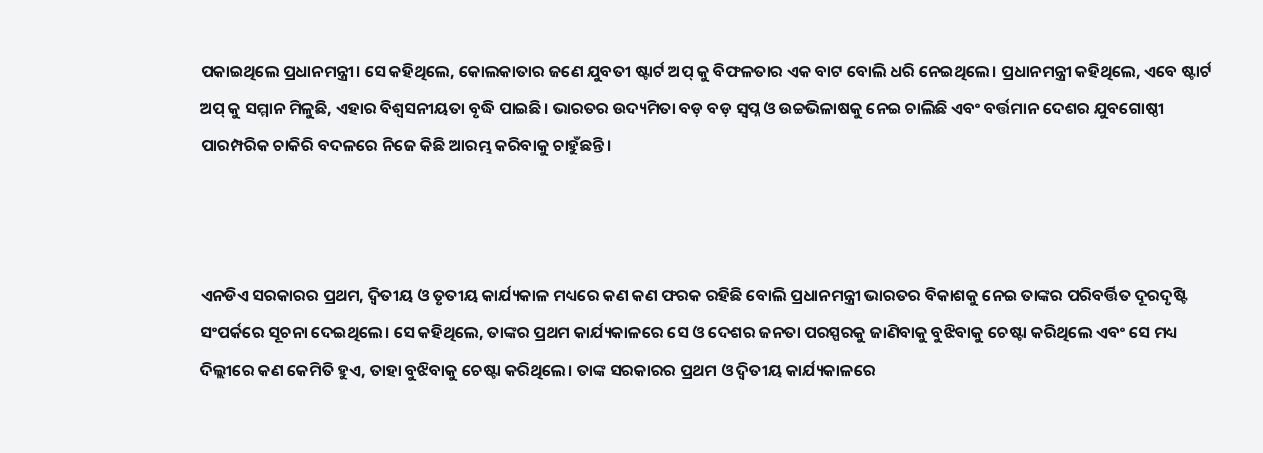ପକାଇଥିଲେ ପ୍ରଧାନମନ୍ତ୍ରୀ। ସେ କହିଥିଲେ, କୋଲକାତାର ଜଣେ ଯୁବତୀ ଷ୍ଟାର୍ଟ ଅପ୍ କୁ ବିଫଳତାର ଏକ ବାଟ ବୋଲି ଧରି ନେଇଥିଲେ। ପ୍ରଧାନମନ୍ତ୍ରୀ କହିଥିଲେ, ଏବେ ଷ୍ଟାର୍ଟ ଅପ୍ କୁ ସମ୍ମାନ ମିଳୁଛି, ଏହାର ବିଶ୍ୱସନୀୟତା ବୃଦ୍ଧି ପାଇଛି। ଭାରତର ଉଦ୍ୟମିତା ବଡ଼ ବଡ଼ ସ୍ୱପ୍ନ ଓ ଉଚ୍ଚଭିଳାଷକୁ ନେଇ ଚାଲିଛି ଏବଂ ବର୍ତ୍ତମାନ ଦେଶର ଯୁବଗୋଷ୍ଠୀ ପାରମ୍ପରିକ ଚାକିରି ବଦଳରେ ନିଜେ କିଛି ଆରମ୍ଭ କରିବାକୁ ଚାହୁଁଛନ୍ତି।



ଏନଡିଏ ସରକାରର ପ୍ରଥମ, ଦ୍ୱିତୀୟ ଓ ତୃତୀୟ କାର୍ଯ୍ୟକାଳ ମଧ୍ୟରେ କଣ କଣ ଫରକ ରହିଛି ବୋଲି ପ୍ରଧାନମନ୍ତ୍ରୀ ଭାରତର ବିକାଶକୁ ନେଇ ତାଙ୍କର ପରିବର୍ତ୍ତିତ ଦୂରଦୃଷ୍ଟି ସଂପର୍କରେ ସୂଚନା ଦେଇଥିଲେ। ସେ କହିଥିଲେ, ତାଙ୍କର ପ୍ରଥମ କାର୍ଯ୍ୟକାଳରେ ସେ ଓ ଦେଶର ଜନତା ପରସ୍ପରକୁ ଜାଣିବାକୁ ବୁଝିବାକୁ ଚେଷ୍ଟା କରିଥିଲେ ଏବଂ ସେ ମଧ୍ୟ ଦିଲ୍ଲୀରେ କଣ କେମିତି ହୁଏ, ତାହା ବୁଝିବାକୁ ଚେଷ୍ଟା କରିଥିଲେ। ତାଙ୍କ ସରକାରର ପ୍ରଥମ ଓ ଦ୍ୱିତୀୟ କାର୍ଯ୍ୟକାଳରେ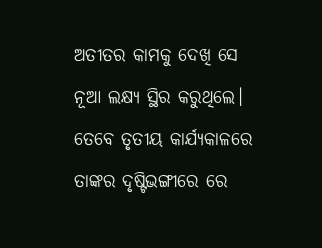ଅତୀତର କାମକୁ ଦେଖି ସେ ନୂଆ ଲକ୍ଷ୍ୟ ସ୍ଥିର କରୁଥିଲେ। ତେବେ ତୃତୀୟ କାର୍ଯ୍ୟକାଳରେ ତାଙ୍କର ଦୃଷ୍ଟିଭଙ୍ଗୀରେ ରେ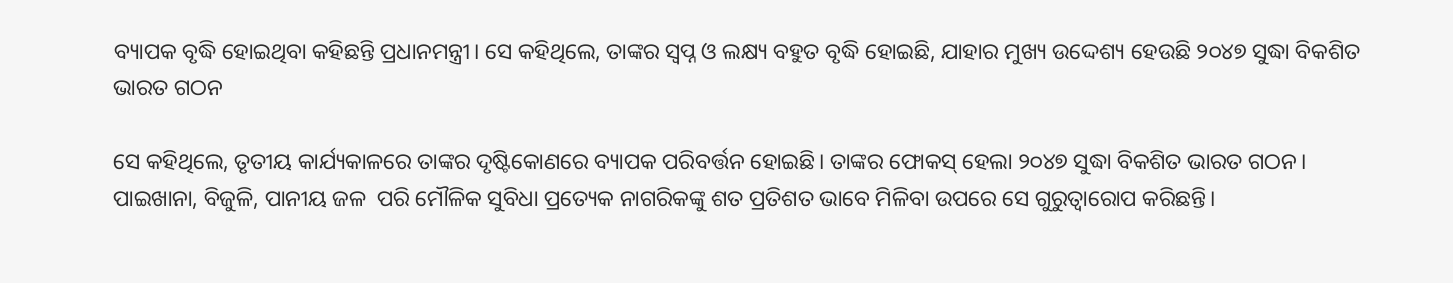ବ୍ୟାପକ ବୃଦ୍ଧି ହୋଇଥିବା କହିଛନ୍ତି ପ୍ରଧାନମନ୍ତ୍ରୀ। ସେ କହିଥିଲେ, ତାଙ୍କର ସ୍ୱପ୍ନ ଓ ଲକ୍ଷ୍ୟ ବହୁତ ବୃଦ୍ଧି ହୋଇଛି, ଯାହାର ମୁଖ୍ୟ ଉଦ୍ଦେଶ୍ୟ ହେଉଛି ୨୦୪୭ ସୁଦ୍ଧା ବିକଶିତ ଭାରତ ଗଠନ

ସେ କହିଥିଲେ, ତୃତୀୟ କାର୍ଯ୍ୟକାଳରେ ତାଙ୍କର ଦୃଷ୍ଟିକୋଣରେ ବ୍ୟାପକ ପରିବର୍ତ୍ତନ ହୋଇଛି। ତାଙ୍କର ଫୋକସ୍ ହେଲା ୨୦୪୭ ସୁଦ୍ଧା ବିକଶିତ ଭାରତ ଗଠନ। ପାଇଖାନା, ବିଜୁଳି, ପାନୀୟ ଜଳ  ପରି ମୌଳିକ ସୁବିଧା ପ୍ରତ୍ୟେକ ନାଗରିକଙ୍କୁ ଶତ ପ୍ରତିଶତ ଭାବେ ମିଳିବା ଉପରେ ସେ ଗୁରୁତ୍ୱାରୋପ କରିଛନ୍ତି।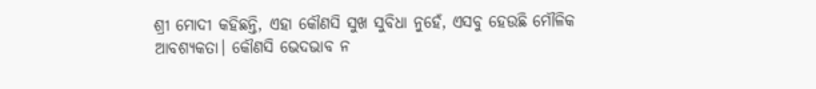ଶ୍ରୀ ମୋଦୀ କହିଛନ୍ତି, ଏହା କୌଣସି ସୁଖ ସୁବିଧା ନୁହେଁ, ଏସବୁ ହେଉଛି ମୌଳିକ ଆବଶ୍ୟକତା। କୌଣସି ଭେଦଭାବ ନ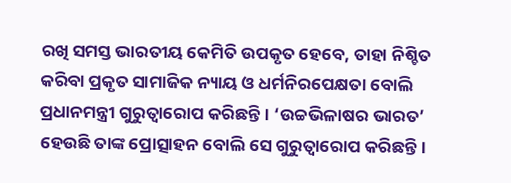ରଖି ସମସ୍ତ ଭାରତୀୟ କେମିତି ଉପକୃତ ହେବେ, ତାହା ନିଶ୍ଚିତ କରିବା ପ୍ରକୃତ ସାମାଜିକ ନ୍ୟାୟ ଓ ଧର୍ମନିରପେକ୍ଷତା ବୋଲି ପ୍ରଧାନମନ୍ତ୍ରୀ ଗୁରୁତ୍ୱାରୋପ କରିଛନ୍ତି। ‘ଉଚ୍ଚଭିଳାଷର ଭାରତ’ ହେଉଛି ତାଙ୍କ ପ୍ରୋତ୍ସାହନ ବୋଲି ସେ ଗୁରୁତ୍ୱାରୋପ କରିଛନ୍ତି।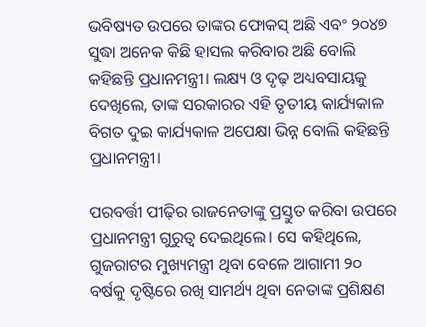ଭବିଷ୍ୟତ ଉପରେ ତାଙ୍କର ଫୋକସ୍ ଅଛି ଏବଂ ୨୦୪୭ ସୁଦ୍ଧା ଅନେକ କିଛି ହାସଲ କରିବାର ଅଛି ବୋଲି କହିଛନ୍ତି ପ୍ରଧାନମନ୍ତ୍ରୀ। ଲକ୍ଷ୍ୟ ଓ ଦୃଢ଼ ଅଧ୍ୟବସାୟକୁ ଦେଖିଲେ, ତାଙ୍କ ସରକାରର ଏହି ତୃତୀୟ କାର୍ଯ୍ୟକାଳ ବିଗତ ଦୁଇ କାର୍ଯ୍ୟକାଳ ଅପେକ୍ଷା ଭିନ୍ନ ବୋଲି କହିଛନ୍ତି ପ୍ରଧାନମନ୍ତ୍ରୀ।

ପରବର୍ତ୍ତୀ ପୀଢ଼ିର ରାଜନେତାଙ୍କୁ ପ୍ରସ୍ତୁତ କରିବା ଉପରେ ପ୍ରଧାନମନ୍ତ୍ରୀ ଗୁରୁତ୍ୱ ଦେଇଥିଲେ। ସେ କହିଥିଲେ, ଗୁଜରାଟର ମୁଖ୍ୟମନ୍ତ୍ରୀ ଥିବା ବେଳେ ଆଗାମୀ ୨୦ ବର୍ଷକୁ ଦୃଷ୍ଟିରେ ରଖି ସାମର୍ଥ୍ୟ ଥିବା ନେତାଙ୍କ ପ୍ରଶିକ୍ଷଣ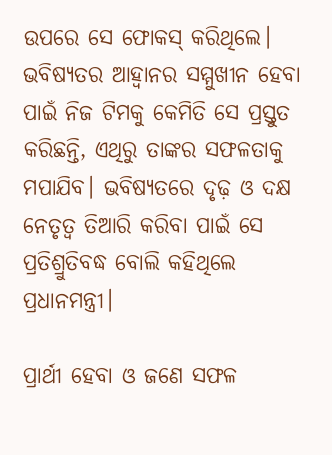ଉପରେ ସେ ଫୋକସ୍ କରିଥିଲେ। ଭବିଷ୍ୟତର ଆହ୍ୱାନର ସମ୍ମୁଖୀନ ହେବା ପାଇଁ ନିଜ ଟିମକୁ କେମିତି ସେ ପ୍ରସ୍ତୁତ କରିଛନ୍ତି, ଏଥିରୁ ତାଙ୍କର ସଫଳତାକୁ ମପାଯିବ। ଭବିଷ୍ୟତରେ ଦୃଢ଼ ଓ ଦକ୍ଷ ନେତୃତ୍ୱ ତିଆରି କରିବା ପାଇଁ ସେ ପ୍ରତିଶ୍ରୁତିବଦ୍ଧ ବୋଲି କହିଥିଲେ ପ୍ରଧାନମନ୍ତ୍ରୀ।

ପ୍ରାର୍ଥୀ ହେବା ଓ ଜଣେ ସଫଳ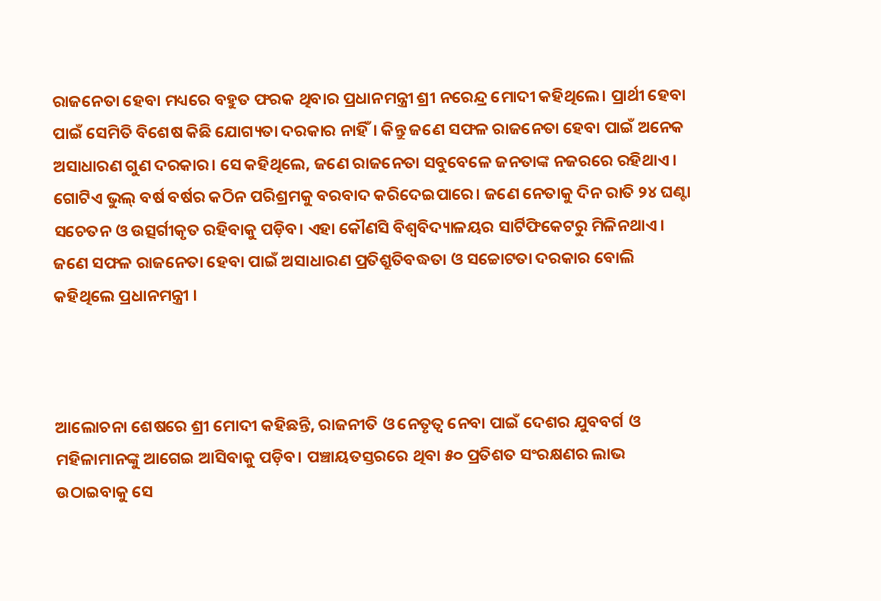ରାଜନେତା ହେବା ମଧ୍ୟରେ ବହୁତ ଫରକ ଥିବାର ପ୍ରଧାନମନ୍ତ୍ରୀ ଶ୍ରୀ ନରେନ୍ଦ୍ର ମୋଦୀ କହିଥିଲେ। ପ୍ରାର୍ଥୀ ହେବା ପାଇଁ ସେମିତି ବିଶେଷ କିଛି ଯୋଗ୍ୟତା ଦରକାର ନାହିଁ। କିନ୍ତୁ ଜଣେ ସଫଳ ରାଜନେତା ହେବା ପାଇଁ ଅନେକ ଅସାଧାରଣ ଗୁଣ ଦରକାର। ସେ କହିଥିଲେ, ଜଣେ ରାଜନେତା ସବୁବେଳେ ଜନତାଙ୍କ ନଜରରେ ରହିଥାଏ। ଗୋଟିଏ ଭୁଲ୍ ବର୍ଷ ବର୍ଷର କଠିନ ପରିଶ୍ରମକୁ ବରବାଦ କରିଦେଇପାରେ। ଜଣେ ନେତାକୁ ଦିନ ରାତି ୨୪ ଘଣ୍ଟା ସଚେତନ ଓ ଉତ୍ସର୍ଗୀକୃତ ରହିବାକୁ ପଡ଼ିବ। ଏହା କୌଣସି ବିଶ୍ୱବିଦ୍ୟାଳୟର ସାର୍ଟିଫିକେଟରୁ ମିଳିନଥାଏ। ଜଣେ ସଫଳ ରାଜନେତା ହେବା ପାଇଁ ଅସାଧାରଣ ପ୍ରତିଶ୍ରୁତିବଦ୍ଧତା ଓ ସଚ୍ଚୋଟତା ଦରକାର ବୋଲି କହିଥିଲେ ପ୍ରଧାନମନ୍ତ୍ରୀ ।



ଆଲୋଚନା ଶେଷରେ ଶ୍ରୀ ମୋଦୀ କହିଛନ୍ତି, ରାଜନୀତି ଓ ନେତୃତ୍ୱ ନେବା ପାଇଁ ଦେଶର ଯୁବବର୍ଗ ଓ ମହିଳାମାନଙ୍କୁ ଆଗେଇ ଆସିବାକୁ ପଡ଼ିବ। ପଞ୍ଚାୟତସ୍ତରରେ ଥିବା ୫୦ ପ୍ରତିଶତ ସଂରକ୍ଷଣର ଲାଭ ଉଠାଇବାକୁ ସେ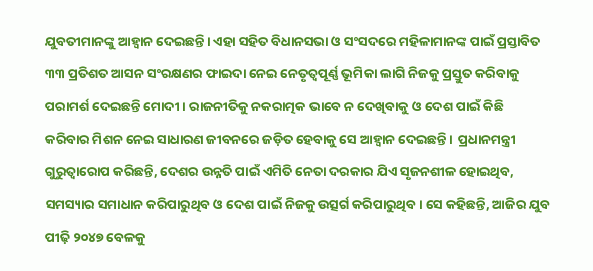ଯୁବତୀମାନଙ୍କୁ ଆହ୍ୱାନ ଦେଇଛନ୍ତି। ଏହା ସହିତ ବିଧାନସଭା ଓ ସଂସଦରେ ମହିଳାମାନଙ୍କ ପାଇଁ ପ୍ରସ୍ତାବିତ ୩୩ ପ୍ରତିଶତ ଆସନ ସଂରକ୍ଷଣର ଫାଇଦା ନେଇ ନେତୃତ୍ୱପୂର୍ଣ୍ଣ ଭୂମିକା ଲାଗି ନିଜକୁ ପ୍ରସ୍ତୁତ କରିବାକୁ ପରାମର୍ଶ ଦେଇଛନ୍ତି ମୋଦୀ । ରାଜନୀତିକୁ ନକରାତ୍ମକ ଭାବେ ନ ଦେଖିବାକୁ ଓ ଦେଶ ପାଇଁ କିଛି କରିବାର ମିଶନ ନେଇ ସାଧାରଣ ଜୀବନରେ ଜଡ଼ିତ ହେବାକୁ ସେ ଆହ୍ୱାନ ଦେଇଛନ୍ତି।  ପ୍ରଧାନମନ୍ତ୍ରୀ ଗୁରୁତ୍ୱାରୋପ କରିଛନ୍ତି, ଦେଶର ଉନ୍ନତି ପାଇଁ ଏମିତି ନେତା ଦରକାର ଯିଏ ସୃଜନଶୀଳ ହୋଇଥିବ, ସମସ୍ୟାର ସମାଧାନ କରିପାରୁଥିବ ଓ ଦେଶ ପାଇଁ ନିଜକୁ ଉତ୍ସର୍ଗ କରିପାରୁଥିବ। ସେ କହିଛନ୍ତି, ଆଜିର ଯୁବ ପୀଢ଼ି ୨୦୪୭ ବେଳକୁ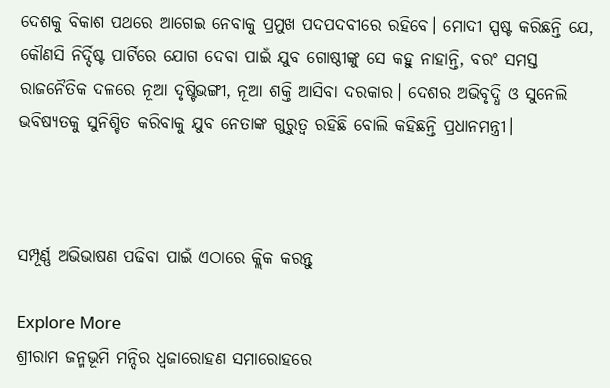ଦେଶକୁ ବିକାଶ ପଥରେ ଆଗେଇ ନେବାକୁ ପ୍ରମୁଖ ପଦପଦବୀରେ ରହିବେ। ମୋଦୀ ସ୍ପଷ୍ଟ କରିଛନ୍ତି ଯେ, କୌଣସି ନିର୍ଦ୍ଦିଷ୍ଟ ପାର୍ଟିରେ ଯୋଗ ଦେବା ପାଇଁ ଯୁବ ଗୋଷ୍ଠୀଙ୍କୁ ସେ କହୁ ନାହାନ୍ତି, ବରଂ ସମସ୍ତ ରାଜନୈତିକ ଦଳରେ ନୂଆ ଦୃଷ୍ଟିଭଙ୍ଗୀ, ନୂଆ ଶକ୍ତି ଆସିବା ଦରକାର। ଦେଶର ଅଭିବୃଦ୍ଧି ଓ ସୁନେଲି ଭବିଷ୍ୟତକୁ ସୁନିଶ୍ଚିତ କରିବାକୁ ଯୁବ ନେତାଙ୍କ ଗୁରୁତ୍ୱ ରହିଛି ବୋଲି କହିଛନ୍ତି ପ୍ରଧାନମନ୍ତ୍ରୀ।



ସମ୍ପୂର୍ଣ୍ଣ ଅଭିଭାଷଣ ପଢିବା ପାଇଁ ଏଠାରେ କ୍ଲିକ କରନ୍ତୁ

Explore More
ଶ୍ରୀରାମ ଜନ୍ମଭୂମି ମନ୍ଦିର ଧ୍ଵଜାରୋହଣ ସମାରୋହରେ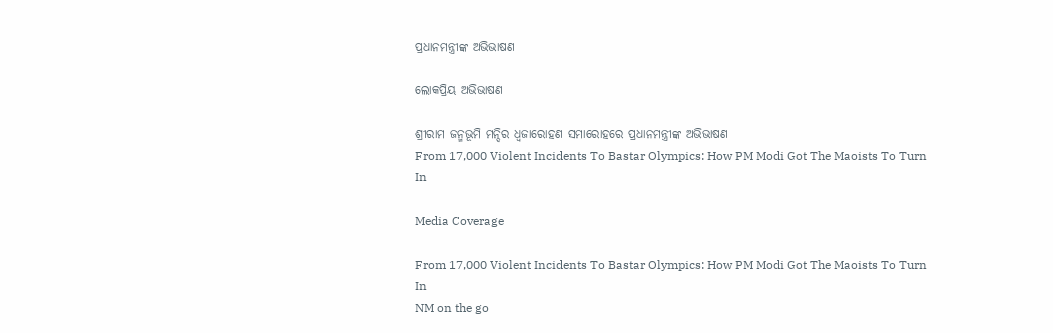ପ୍ରଧାନମନ୍ତ୍ରୀଙ୍କ ଅଭିଭାଷଣ

ଲୋକପ୍ରିୟ ଅଭିଭାଷଣ

ଶ୍ରୀରାମ ଜନ୍ମଭୂମି ମନ୍ଦିର ଧ୍ଵଜାରୋହଣ ସମାରୋହରେ ପ୍ରଧାନମନ୍ତ୍ରୀଙ୍କ ଅଭିଭାଷଣ
From 17,000 Violent Incidents To Bastar Olympics: How PM Modi Got The Maoists To Turn In

Media Coverage

From 17,000 Violent Incidents To Bastar Olympics: How PM Modi Got The Maoists To Turn In
NM on the go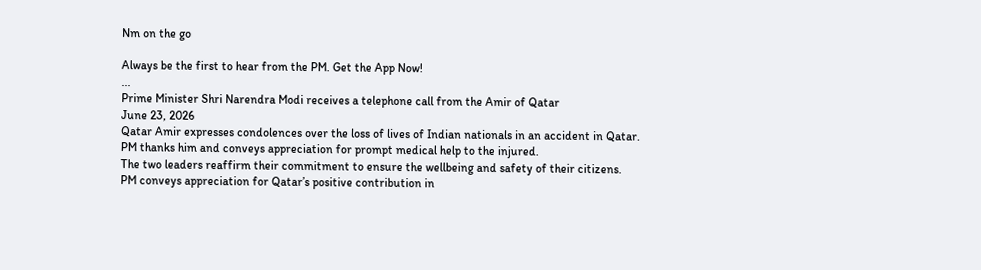Nm on the go

Always be the first to hear from the PM. Get the App Now!
...
Prime Minister Shri Narendra Modi receives a telephone call from the Amir of Qatar
June 23, 2026
Qatar Amir expresses condolences over the loss of lives of Indian nationals in an accident in Qatar.
PM thanks him and conveys appreciation for prompt medical help to the injured.
The two leaders reaffirm their commitment to ensure the wellbeing and safety of their citizens.
PM conveys appreciation for Qatar’s positive contribution in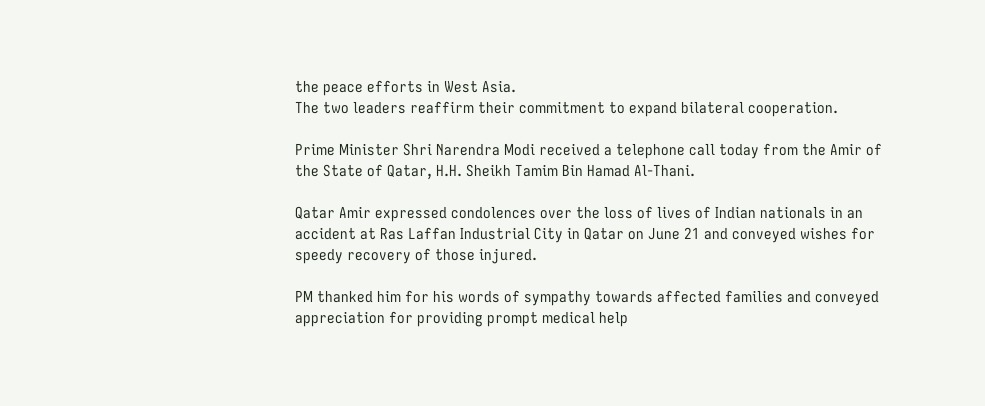the peace efforts in West Asia.
The two leaders reaffirm their commitment to expand bilateral cooperation.

Prime Minister Shri Narendra Modi received a telephone call today from the Amir of the State of Qatar, H.H. Sheikh Tamim Bin Hamad Al-Thani.

Qatar Amir expressed condolences over the loss of lives of Indian nationals in an accident at Ras Laffan Industrial City in Qatar on June 21 and conveyed wishes for speedy recovery of those injured.

PM thanked him for his words of sympathy towards affected families and conveyed appreciation for providing prompt medical help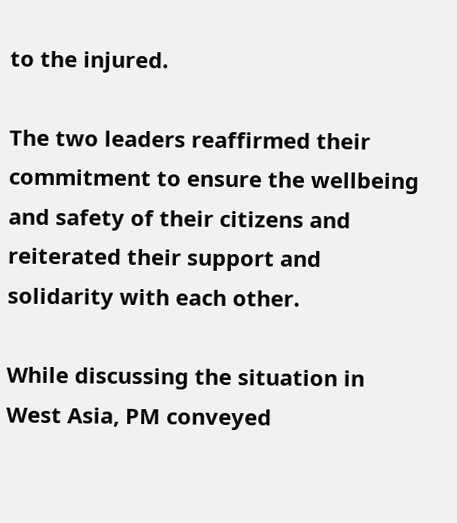to the injured.

The two leaders reaffirmed their commitment to ensure the wellbeing and safety of their citizens and reiterated their support and solidarity with each other.

While discussing the situation in West Asia, PM conveyed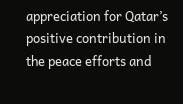appreciation for Qatar’s positive contribution in the peace efforts and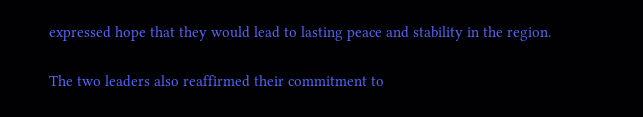expressed hope that they would lead to lasting peace and stability in the region.

The two leaders also reaffirmed their commitment to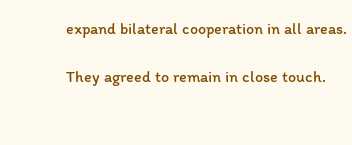expand bilateral cooperation in all areas.

They agreed to remain in close touch.